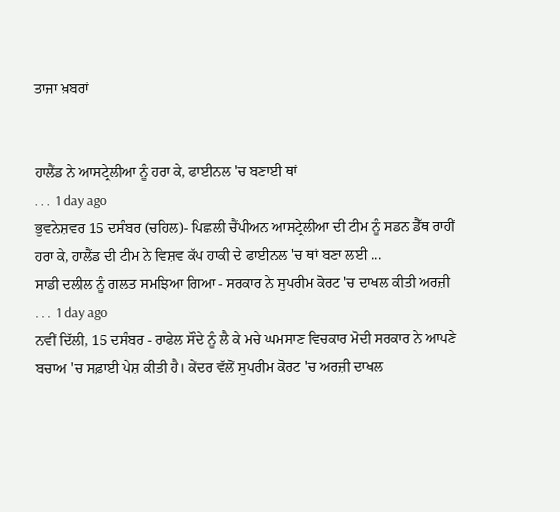ਤਾਜਾ ਖ਼ਬਰਾਂ


ਹਾਲੈਂਡ ਨੇ ਆਸਟ੍ਰੇਲੀਆ ਨੂੰ ਹਰਾ ਕੇ, ਫਾਈਨਲ 'ਚ ਬਣਾਈ ਥਾਂ
. . .  1 day ago
ਭੁਵਨੇਸ਼ਵਰ 15 ਦਸੰਬਰ (ਚਹਿਲ)- ਪਿਛਲੀ ਚੈਂਪੀਅਨ ਆਸਟ੍ਰੇਲੀਆ ਦੀ ਟੀਮ ਨੂੰ ਸਡਨ ਡੈੱਥ ਰਾਹੀਂ ਹਰਾ ਕੇ, ਹਾਲੈਂਡ ਦੀ ਟੀਮ ਨੇ ਵਿਸ਼ਵ ਕੱਪ ਹਾਕੀ ਦੇ ਫਾਈਨਲ 'ਚ ਥਾਂ ਬਣਾ ਲਈ ...
ਸਾਡੀ ਦਲੀਲ ਨੂੰ ਗਲਤ ਸਮਝਿਆ ਗਿਆ - ਸਰਕਾਰ ਨੇ ਸੁਪਰੀਮ ਕੋਰਟ 'ਚ ਦਾਖਲ ਕੀਤੀ ਅਰਜ਼ੀ
. . .  1 day ago
ਨਵੀਂ ਦਿੱਲੀ, 15 ਦਸੰਬਰ - ਰਾਫੇਲ ਸੌਦੇ ਨੂੰ ਲੈ ਕੇ ਮਚੇ ਘਮਸਾਣ ਵਿਚਕਾਰ ਮੋਦੀ ਸਰਕਾਰ ਨੇ ਆਪਣੇ ਬਚਾਅ 'ਚ ਸਫ਼ਾਈ ਪੇਸ਼ ਕੀਤੀ ਹੈ। ਕੇਂਦਰ ਵੱਲੋਂ ਸੁਪਰੀਮ ਕੋਰਟ 'ਚ ਅਰਜ਼ੀ ਦਾਖਲ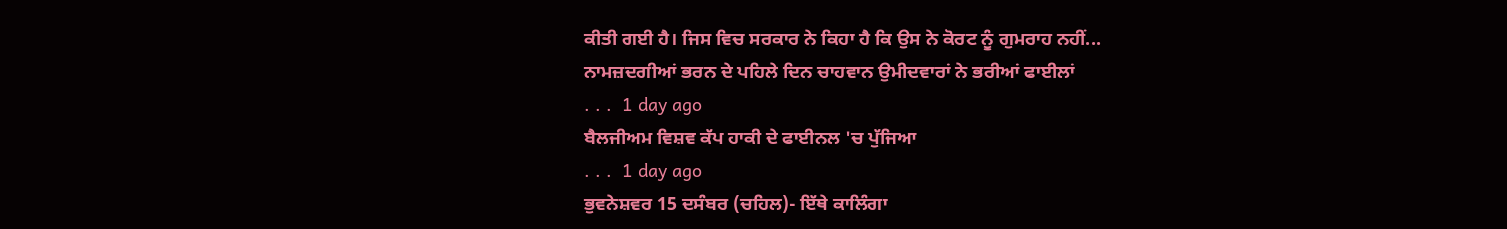ਕੀਤੀ ਗਈ ਹੈ। ਜਿਸ ਵਿਚ ਸਰਕਾਰ ਨੇ ਕਿਹਾ ਹੈ ਕਿ ਉਸ ਨੇ ਕੋਰਟ ਨੂੰ ਗੁਮਰਾਹ ਨਹੀਂ...
ਨਾਮਜ਼ਦਗੀਆਂ ਭਰਨ ਦੇ ਪਹਿਲੇ ਦਿਨ ਚਾਹਵਾਨ ਉਮੀਦਵਾਰਾਂ ਨੇ ਭਰੀਆਂ ਫਾਈਲਾਂ
. . .  1 day ago
ਬੈਲਜੀਅਮ ਵਿਸ਼ਵ ਕੱਪ ਹਾਕੀ ਦੇ ਫਾਈਨਲ 'ਚ ਪੁੱਜਿਆ
. . .  1 day ago
ਭੁਵਨੇਸ਼ਵਰ 15 ਦਸੰਬਰ (ਚਹਿਲ)- ਇੱਥੇ ਕਾਲਿੰਗਾ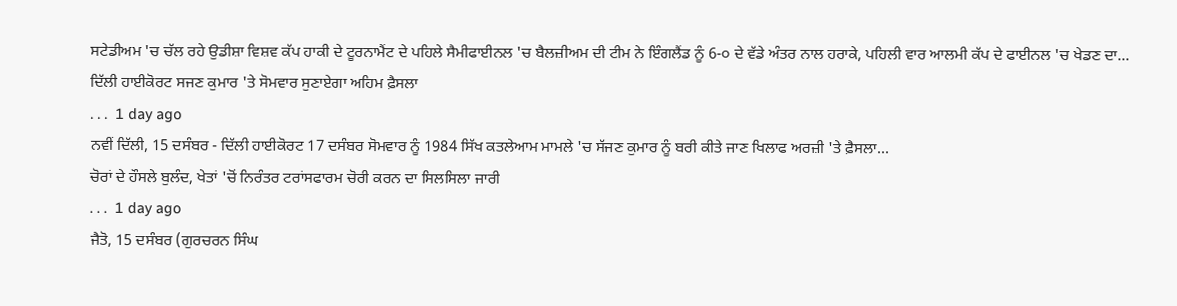ਸਟੇਡੀਅਮ 'ਚ ਚੱਲ ਰਹੇ ਉਡੀਸ਼ਾ ਵਿਸ਼ਵ ਕੱਪ ਹਾਕੀ ਦੇ ਟੂਰਨਾਮੈਂਟ ਦੇ ਪਹਿਲੇ ਸੈਮੀਫਾਈਨਲ 'ਚ ਬੈਲਜ਼ੀਅਮ ਦੀ ਟੀਮ ਨੇ ਇੰਗਲੈਂਡ ਨੂੰ 6-੦ ਦੇ ਵੱਡੇ ਅੰਤਰ ਨਾਲ ਹਰਾਕੇ, ਪਹਿਲੀ ਵਾਰ ਆਲਮੀ ਕੱਪ ਦੇ ਫਾਈਨਲ 'ਚ ਖੇਡਣ ਦਾ...
ਦਿੱਲੀ ਹਾਈਕੋਰਟ ਸਜਣ ਕੁਮਾਰ 'ਤੇ ਸੋਮਵਾਰ ਸੁਣਾਏਗਾ ਅਹਿਮ ਫ਼ੈਸਲਾ
. . .  1 day ago
ਨਵੀਂ ਦਿੱਲੀ, 15 ਦਸੰਬਰ - ਦਿੱਲੀ ਹਾਈਕੋਰਟ 17 ਦਸੰਬਰ ਸੋਮਵਾਰ ਨੂੰ 1984 ਸਿੱਖ ਕਤਲੇਆਮ ਮਾਮਲੇ 'ਚ ਸੱਜਣ ਕੁਮਾਰ ਨੂੰ ਬਰੀ ਕੀਤੇ ਜਾਣ ਖਿਲਾਫ ਅਰਜ਼ੀ 'ਤੇ ਫ਼ੈਸਲਾ...
ਚੋਰਾਂ ਦੇ ਹੌਸਲੇ ਬੁਲੰਦ, ਖੇਤਾਂ 'ਚੋਂ ਨਿਰੰਤਰ ਟਰਾਂਸਫਾਰਮ ਚੋਰੀ ਕਰਨ ਦਾ ਸਿਲਸਿਲਾ ਜਾਰੀ
. . .  1 day ago
ਜੈਤੋ, 15 ਦਸੰਬਰ (ਗੁਰਚਰਨ ਸਿੰਘ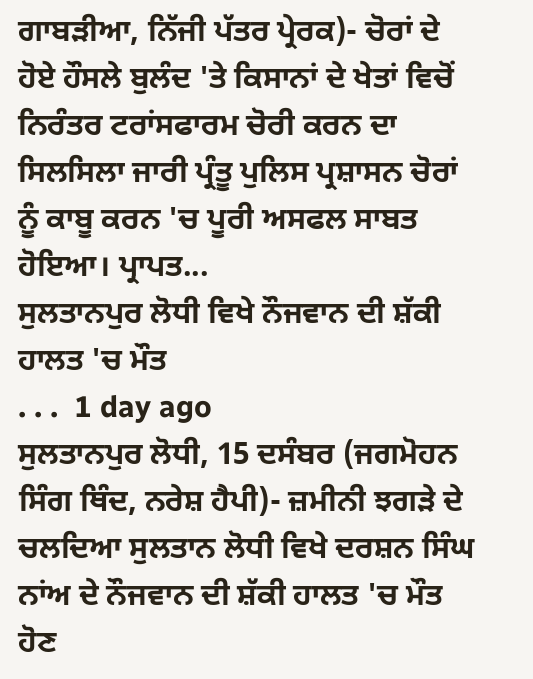ਗਾਬੜੀਆ, ਨਿੱਜੀ ਪੱਤਰ ਪ੍ਰੇਰਕ)- ਚੋਰਾਂ ਦੇ ਹੋਏ ਹੌਸਲੇ ਬੁਲੰਦ 'ਤੇ ਕਿਸਾਨਾਂ ਦੇ ਖੇਤਾਂ ਵਿਚੋਂ ਨਿਰੰਤਰ ਟਰਾਂਸਫਾਰਮ ਚੋਰੀ ਕਰਨ ਦਾ ਸਿਲਸਿਲਾ ਜਾਰੀ ਪ੍ਰੰਤੂ ਪੁਲਿਸ ਪ੍ਰਸ਼ਾਸਨ ਚੋਰਾਂ ਨੂੰ ਕਾਬੂ ਕਰਨ 'ਚ ਪੂਰੀ ਅਸਫਲ ਸਾਬਤ ਹੋਇਆ। ਪ੍ਰਾਪਤ...
ਸੁਲਤਾਨਪੁਰ ਲੋਧੀ ਵਿਖੇ ਨੌਜਵਾਨ ਦੀ ਸ਼ੱਕੀ ਹਾਲਤ 'ਚ ਮੌਤ
. . .  1 day ago
ਸੁਲਤਾਨਪੁਰ ਲੋਧੀ, 15 ਦਸੰਬਰ (ਜਗਮੋਹਨ ਸਿੰਗ ਥਿੰਦ, ਨਰੇਸ਼ ਹੈਪੀ)- ਜ਼ਮੀਨੀ ਝਗੜੇ ਦੇ ਚਲਦਿਆ ਸੁਲਤਾਨ ਲੋਧੀ ਵਿਖੇ ਦਰਸ਼ਨ ਸਿੰਘ ਨਾਂਅ ਦੇ ਨੌਜਵਾਨ ਦੀ ਸ਼ੱਕੀ ਹਾਲਤ 'ਚ ਮੌਤ ਹੋਣ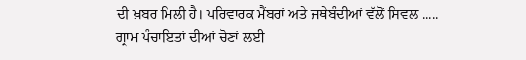ਦੀ ਖ਼ਬਰ ਮਿਲੀ ਹੈ। ਪਰਿਵਾਰਕ ਮੈਂਬਰਾਂ ਅਤੇ ਜਥੇਬੰਦੀਆਂ ਵੱਲੋਂ ਸਿਵਲ .....
ਗ੍ਰਾਮ ਪੰਚਾਇਤਾਂ ਦੀਆਂ ਚੋਣਾਂ ਲਈ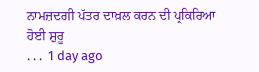ਨਾਮਜ਼ਦਗੀ ਪੱਤਰ ਦਾਖ਼ਲ ਕਰਨ ਦੀ ਪ੍ਰਕਿਰਿਆ ਹੋਈ ਸ਼ੁਰੂ
. . .  1 day ago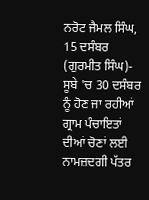ਨਰੋਟ ਜੈਮਲ ਸਿੰਘ, 15 ਦਸੰਬਰ (ਗੁਰਮੀਤ ਸਿੰਘ)- ਸੂਬੇ 'ਚ 30 ਦਸੰਬਰ ਨੂੰ ਹੋਣ ਜਾ ਰਹੀਆਂ ਗ੍ਰਾਮ ਪੰਚਾਇਤਾਂ ਦੀਆਂ ਚੋਣਾਂ ਲਈ ਨਾਮਜ਼ਦਗੀ ਪੱਤਰ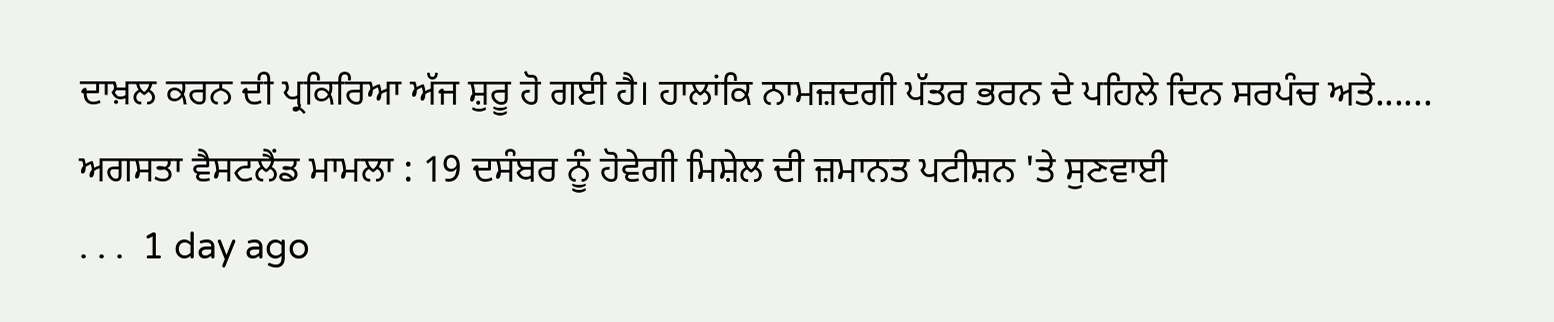ਦਾਖ਼ਲ ਕਰਨ ਦੀ ਪ੍ਰਕਿਰਿਆ ਅੱਜ ਸ਼ੁਰੂ ਹੋ ਗਈ ਹੈ। ਹਾਲਾਂਕਿ ਨਾਮਜ਼ਦਗੀ ਪੱਤਰ ਭਰਨ ਦੇ ਪਹਿਲੇ ਦਿਨ ਸਰਪੰਚ ਅਤੇ......
ਅਗਸਤਾ ਵੈਸਟਲੈਂਡ ਮਾਮਲਾ : 19 ਦਸੰਬਰ ਨੂੰ ਹੋਵੇਗੀ ਮਿਸ਼ੇਲ ਦੀ ਜ਼ਮਾਨਤ ਪਟੀਸ਼ਨ 'ਤੇ ਸੁਣਵਾਈ
. . .  1 day ago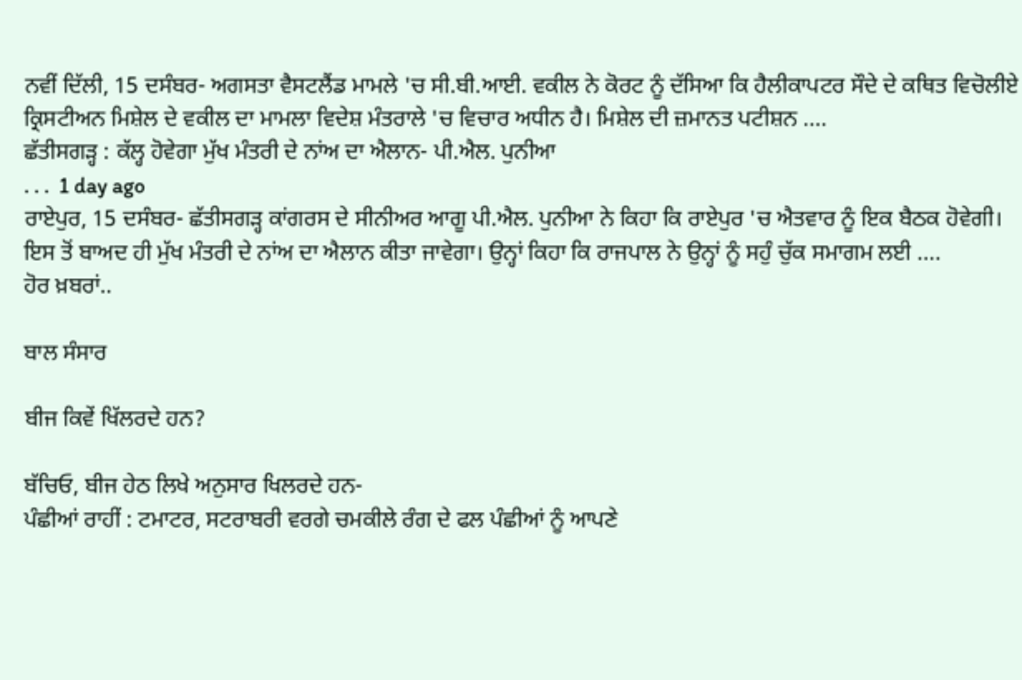ਨਵੀਂ ਦਿੱਲੀ, 15 ਦਸੰਬਰ- ਅਗਸਤਾ ਵੈਸਟਲੈਂਡ ਮਾਮਲੇ 'ਚ ਸੀ.ਬੀ.ਆਈ. ਵਕੀਲ ਨੇ ਕੋਰਟ ਨੂੰ ਦੱਸਿਆ ਕਿ ਹੈਲੀਕਾਪਟਰ ਸੌਦੇ ਦੇ ਕਥਿਤ ਵਿਚੋਲੀਏ ਕ੍ਰਿਸਟੀਅਨ ਮਿਸ਼ੇਲ ਦੇ ਵਕੀਲ ਦਾ ਮਾਮਲਾ ਵਿਦੇਸ਼ ਮੰਤਰਾਲੇ 'ਚ ਵਿਚਾਰ ਅਧੀਨ ਹੈ। ਮਿਸ਼ੇਲ ਦੀ ਜ਼ਮਾਨਤ ਪਟੀਸ਼ਨ ....
ਛੱਤੀਸਗੜ੍ਹ : ਕੱਲ੍ਹ ਹੋਵੇਗਾ ਮੁੱਖ ਮੰਤਰੀ ਦੇ ਨਾਂਅ ਦਾ ਐਲਾਨ- ਪੀ.ਐਲ. ਪੁਨੀਆ
. . .  1 day ago
ਰਾਏਪੁਰ, 15 ਦਸੰਬਰ- ਛੱਤੀਸਗੜ੍ਹ ਕਾਂਗਰਸ ਦੇ ਸੀਨੀਅਰ ਆਗੂ ਪੀ.ਐਲ. ਪੁਨੀਆ ਨੇ ਕਿਹਾ ਕਿ ਰਾਏਪੁਰ 'ਚ ਐਤਵਾਰ ਨੂੰ ਇਕ ਬੈਠਕ ਹੋਵੇਗੀ। ਇਸ ਤੋਂ ਬਾਅਦ ਹੀ ਮੁੱਖ ਮੰਤਰੀ ਦੇ ਨਾਂਅ ਦਾ ਐਲਾਨ ਕੀਤਾ ਜਾਵੇਗਾ। ਉਨ੍ਹਾਂ ਕਿਹਾ ਕਿ ਰਾਜਪਾਲ ਨੇ ਉਨ੍ਹਾਂ ਨੂੰ ਸਹੁੰ ਚੁੱਕ ਸਮਾਗਮ ਲਈ ....
ਹੋਰ ਖ਼ਬਰਾਂ..

ਬਾਲ ਸੰਸਾਰ

ਬੀਜ ਕਿਵੇਂ ਖਿੱਲਰਦੇ ਹਨ?

ਬੱਚਿਓ, ਬੀਜ ਹੇਠ ਲਿਖੇ ਅਨੁਸਾਰ ਖਿਲਰਦੇ ਹਨ-
ਪੰਛੀਆਂ ਰਾਹੀਂ : ਟਮਾਟਰ, ਸਟਰਾਬਰੀ ਵਰਗੇ ਚਮਕੀਲੇ ਰੰਗ ਦੇ ਫਲ ਪੰਛੀਆਂ ਨੂੰ ਆਪਣੇ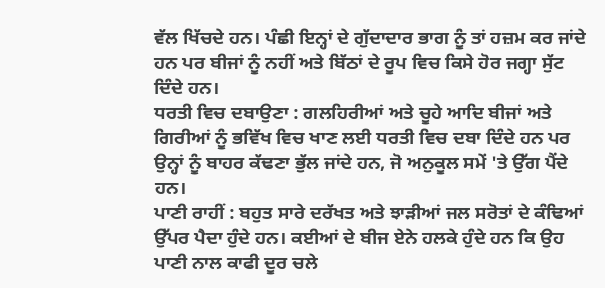ਵੱਲ ਖਿੱਚਦੇ ਹਨ। ਪੰਛੀ ਇਨ੍ਹਾਂ ਦੇ ਗੁੱਦਾਦਾਰ ਭਾਗ ਨੂੰ ਤਾਂ ਹਜ਼ਮ ਕਰ ਜਾਂਦੇ ਹਨ ਪਰ ਬੀਜਾਂ ਨੂੰ ਨਹੀਂ ਅਤੇ ਬਿੱਠਾਂ ਦੇ ਰੂਪ ਵਿਚ ਕਿਸੇ ਹੋਰ ਜਗ੍ਹਾ ਸੁੱਟ ਦਿੰਦੇ ਹਨ।
ਧਰਤੀ ਵਿਚ ਦਬਾਉਣਾ : ਗਲਹਿਰੀਆਂ ਅਤੇ ਚੂਹੇ ਆਦਿ ਬੀਜਾਂ ਅਤੇ ਗਿਰੀਆਂ ਨੂੰ ਭਵਿੱਖ ਵਿਚ ਖਾਣ ਲਈ ਧਰਤੀ ਵਿਚ ਦਬਾ ਦਿੰਦੇ ਹਨ ਪਰ ਉਨ੍ਹਾਂ ਨੂੰ ਬਾਹਰ ਕੱਢਣਾ ਭੁੱਲ ਜਾਂਦੇ ਹਨ, ਜੋ ਅਨੁਕੂਲ ਸਮੇਂ 'ਤੇ ਉੱਗ ਪੈਂਦੇ ਹਨ।
ਪਾਣੀ ਰਾਹੀਂ : ਬਹੁਤ ਸਾਰੇ ਦਰੱਖਤ ਅਤੇ ਝਾੜੀਆਂ ਜਲ ਸਰੋਤਾਂ ਦੇ ਕੰਢਿਆਂ ਉੱਪਰ ਪੈਦਾ ਹੁੰਦੇ ਹਨ। ਕਈਆਂ ਦੇ ਬੀਜ ਏਨੇ ਹਲਕੇ ਹੁੰਦੇ ਹਨ ਕਿ ਉਹ ਪਾਣੀ ਨਾਲ ਕਾਫੀ ਦੂਰ ਚਲੇ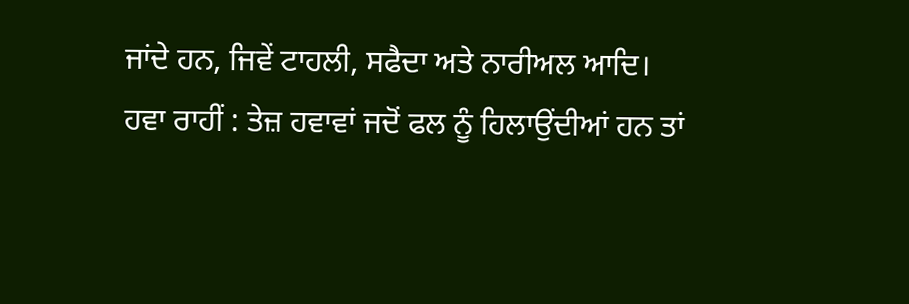ਜਾਂਦੇ ਹਨ, ਜਿਵੇਂ ਟਾਹਲੀ, ਸਫੈਦਾ ਅਤੇ ਨਾਰੀਅਲ ਆਦਿ।
ਹਵਾ ਰਾਹੀਂ : ਤੇਜ਼ ਹਵਾਵਾਂ ਜਦੋਂ ਫਲ ਨੂੰ ਹਿਲਾਉਂਦੀਆਂ ਹਨ ਤਾਂ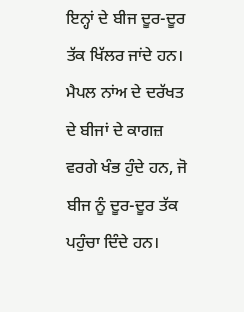ਇਨ੍ਹਾਂ ਦੇ ਬੀਜ ਦੂਰ-ਦੂਰ ਤੱਕ ਖਿੱਲਰ ਜਾਂਦੇ ਹਨ। ਮੈਪਲ ਨਾਂਅ ਦੇ ਦਰੱਖਤ ਦੇ ਬੀਜਾਂ ਦੇ ਕਾਗਜ਼ ਵਰਗੇ ਖੰਭ ਹੁੰਦੇ ਹਨ, ਜੋ ਬੀਜ ਨੂੰ ਦੂਰ-ਦੂਰ ਤੱਕ ਪਹੁੰਚਾ ਦਿੰਦੇ ਹਨ।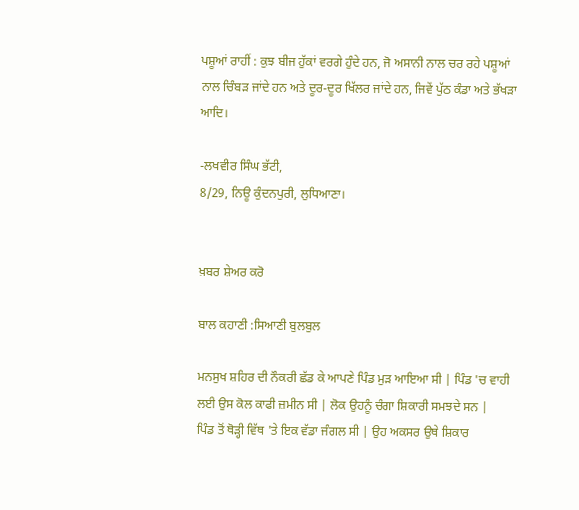ਪਸ਼ੂਆਂ ਰਾਹੀਂ : ਕੁਝ ਬੀਜ ਹੁੱਕਾਂ ਵਰਗੇ ਹੁੰਦੇ ਹਨ, ਜੋ ਅਸਾਨੀ ਨਾਲ ਚਰ ਰਹੇ ਪਸ਼ੂਆਂ ਨਾਲ ਚਿੰਬੜ ਜਾਂਦੇ ਹਨ ਅਤੇ ਦੂਰ-ਦੂਰ ਖਿੱਲਰ ਜਾਂਦੇ ਹਨ, ਜਿਵੇਂ ਪੁੱਠ ਕੰਡਾ ਅਤੇ ਭੱਖੜਾ ਆਦਿ।

-ਲਖਵੀਰ ਸਿੰਘ ਭੱਟੀ,
8/29, ਨਿਊ ਕੁੰਦਨਪੁਰੀ, ਲੁਧਿਆਣਾ।


ਖ਼ਬਰ ਸ਼ੇਅਰ ਕਰੋ

ਬਾਲ ਕਹਾਣੀ :ਸਿਆਣੀ ਬੁਲਬੁਲ

ਮਨਸੁਖ ਸ਼ਹਿਰ ਦੀ ਨੌਕਰੀ ਛੱਡ ਕੇ ਆਪਣੇ ਪਿੰਡ ਮੁੜ ਆਇਆ ਸੀ | ਪਿੰਡ 'ਚ ਵਾਹੀ ਲਈ ਉਸ ਕੋਲ ਕਾਫੀ ਜ਼ਮੀਨ ਸੀ | ਲੋਕ ਉਹਨੂੰ ਚੰਗਾ ਸ਼ਿਕਾਰੀ ਸਮਝਦੇ ਸਨ |
ਪਿੰਡ ਤੋਂ ਥੋੜ੍ਹੀ ਵਿੱਥ 'ਤੇ ਇਕ ਵੱਡਾ ਜੰਗਲ ਸੀ | ਉਹ ਅਕਸਰ ਉਥੇ ਸ਼ਿਕਾਰ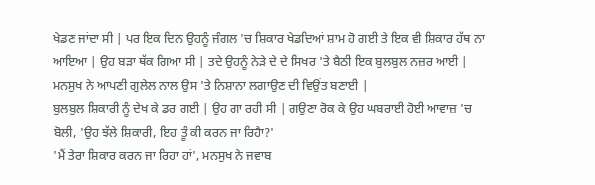ਖੇਡਣ ਜਾਂਦਾ ਸੀ | ਪਰ ਇਕ ਦਿਨ ਉਹਨੂੰ ਜੰਗਲ 'ਚ ਸ਼ਿਕਾਰ ਖੇਡਦਿਆਂ ਸ਼ਾਮ ਹੋ ਗਈ ਤੇ ਇਕ ਵੀ ਸ਼ਿਕਾਰ ਹੱਥ ਨਾ ਆਇਆ | ਉਹ ਬੜਾ ਥੱਕ ਗਿਆ ਸੀ | ਤਦੇ ਉਹਨੂੰ ਨੇੜੇ ਦੇ ਦੇ ਸਿਖਰ 'ਤੇ ਬੈਠੀ ਇਕ ਬੁਲਬੁਲ ਨਜ਼ਰ ਆਈ | ਮਨਸੁਖ ਨੇ ਆਪਣੀ ਗੁਲੇਲ ਨਾਲ ਉਸ 'ਤੇ ਨਿਸ਼ਾਨਾ ਲਗਾਉਣ ਦੀ ਵਿਉਂਤ ਬਣਾਈ |
ਬੁਲਬੁਲ ਸ਼ਿਕਾਰੀ ਨੂੰ ਦੇਖ ਕੇ ਡਰ ਗਈ | ਉਹ ਗਾ ਰਹੀ ਸੀ | ਗਉਣਾ ਰੋਕ ਕੇ ਉਹ ਘਬਰਾਈ ਹੋਈ ਆਵਾਜ਼ 'ਚ ਬੋਲੀ, 'ਉਹ ਝੱਲੇ ਸ਼ਿਕਾਰੀ, ਇਹ ਤੂੰ ਕੀ ਕਰਨ ਜਾ ਰਿਹੈਾ?'
'ਮੈਂ ਤੇਰਾ ਸ਼ਿਕਾਰ ਕਰਨ ਜਾ ਰਿਹਾ ਹਾਂ', ਮਨਸੁਖ ਨੇ ਜਵਾਬ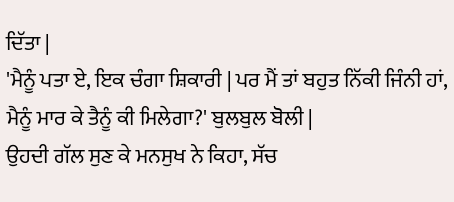ਦਿੱਤਾ |
'ਮੈਨੂੰ ਪਤਾ ਏ, ਇਕ ਚੰਗਾ ਸ਼ਿਕਾਰੀ | ਪਰ ਮੈਂ ਤਾਂ ਬਹੁਤ ਨਿੱਕੀ ਜਿੰਨੀ ਹਾਂ, ਮੈਨੂੰ ਮਾਰ ਕੇ ਤੈਨੂੰ ਕੀ ਮਿਲੇਗਾ?' ਬੁਲਬੁਲ ਬੋਲੀ |
ਉਹਦੀ ਗੱਲ ਸੁਣ ਕੇ ਮਨਸੁਖ ਨੇ ਕਿਹਾ, ਸੱਚ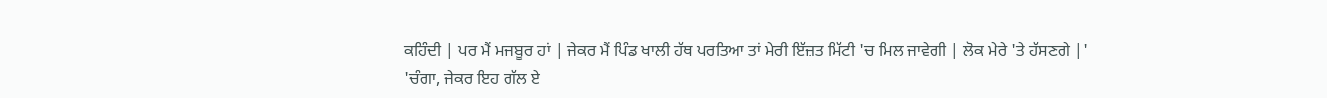ਕਹਿੰਦੀ | ਪਰ ਮੈਂ ਮਜਬੂਰ ਹਾਂ | ਜੇਕਰ ਮੈਂ ਪਿੰਡ ਖਾਲੀ ਹੱਥ ਪਰਤਿਆ ਤਾਂ ਮੇਰੀ ਇੱਜ਼ਤ ਮਿੱਟੀ 'ਚ ਮਿਲ ਜਾਵੇਗੀ | ਲੋਕ ਮੇਰੇ 'ਤੇ ਹੱਸਣਗੇ |'
'ਚੰਗਾ, ਜੇਕਰ ਇਹ ਗੱਲ ਏ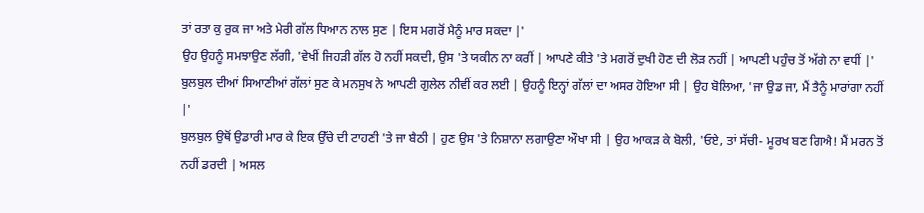ਤਾਂ ਰਤਾ ਕੁ ਰੁਕ ਜਾ ਅਤੇ ਮੇਰੀ ਗੱਲ ਧਿਆਨ ਨਾਲ ਸੁਣ | ਇਸ ਮਗਰੋਂ ਮੈਨੂੰ ਮਾਰ ਸਕਦਾ |'
ਉਹ ਉਹਨੂੰ ਸਮਝਾਉਣ ਲੱਗੀ, 'ਵੇਖੀਂ ਜਿਹੜੀ ਗੱਲ ਹੋ ਨਹੀਂ ਸਕਦੀ, ਉਸ 'ਤੇ ਯਕੀਨ ਨਾ ਕਰੀਂ | ਆਪਣੇ ਕੀਤੇ 'ਤੇ ਮਗਰੋਂ ਦੁਖੀ ਹੋਣ ਦੀ ਲੋੜ ਨਹੀਂ | ਆਪਣੀ ਪਹੁੰਚ ਤੋਂ ਅੱਗੇ ਨਾ ਵਧੀਂ |'
ਬੁਲਬੁਲ ਦੀਆਂ ਸਿਆਣੀਆਂ ਗੱਲਾਂ ਸੁਣ ਕੇ ਮਨਸੁਖ ਨੇ ਆਪਣੀ ਗੁਲੇਲ ਨੀਵੀਂ ਕਰ ਲਈ | ਉਹਨੂੰ ਇਨ੍ਹਾਂ ਗੱਲਾਂ ਦਾ ਅਸਰ ਹੋਇਆ ਸੀ | ਉਹ ਬੋਲਿਆ, 'ਜਾ ਉਡ ਜਾ, ਮੈਂ ਤੈਨੂੰ ਮਾਰਾਂਗਾ ਨਹੀਂ |'
ਬੁਲਬੁਲ ਉਥੋਂ ਉਡਾਰੀ ਮਾਰ ਕੇ ਇਕ ਉੱਚੇ ਦੀ ਟਾਹਣੀ 'ਤੇ ਜਾ ਬੈਠੀ | ਹੁਣ ਉਸ 'ਤੇ ਨਿਸ਼ਾਨਾ ਲਗਾਉਣਾ ਔਖਾ ਸੀ | ਉਹ ਆਕੜ ਕੇ ਬੋਲੀ, 'ਓਏ, ਤਾਂ ਸੱਚੀ- ਮੂਰਖ ਬਣ ਗਿਐ! ਮੈਂ ਮਰਨ ਤੋਂ ਨਹੀਂ ਡਰਦੀ | ਅਸਲ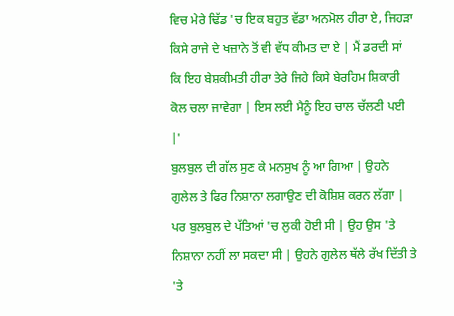ਵਿਚ ਮੇਰੇ ਢਿੱਡ 'ਚ ਇਕ ਬਹੁਤ ਵੱਡਾ ਅਨਮੋਲ ਹੀਰਾ ਏ, ਜਿਹੜਾ ਕਿਸੇ ਰਾਜੇ ਦੇ ਖਜ਼ਾਨੇ ਤੋਂ ਵੀ ਵੱਧ ਕੀਮਤ ਦਾ ਏ | ਮੈਂ ਡਰਦੀ ਸਾਂ ਕਿ ਇਹ ਬੇਸ਼ਕੀਮਤੀ ਹੀਰਾ ਤੇਰੇ ਜਿਹੇ ਕਿਸੇ ਬੇਰਹਿਮ ਸ਼ਿਕਾਰੀ ਕੋਲ ਚਲਾ ਜਾਵੇਗਾ | ਇਸ ਲਈ ਮੈਨੂੰ ਇਹ ਚਾਲ ਚੱਲਣੀ ਪਈ |'
ਬੁਲਬੁਲ ਦੀ ਗੱਲ ਸੁਣ ਕੇ ਮਨਸੁਖ ਨੂੰ ਆ ਗਿਆ | ਉਹਨੇ ਗੁਲੇਲ ਤੇ ਫਿਰ ਨਿਸ਼ਾਨਾ ਲਗਾਉਣ ਦੀ ਕੋਸ਼ਿਸ਼ ਕਰਨ ਲੱਗਾ | ਪਰ ਬੁਲਬੁਲ ਦੇ ਪੱਤਿਆਂ 'ਚ ਲੁਕੀ ਹੋਈ ਸੀ | ਉਹ ਉਸ 'ਤੇ ਨਿਸ਼ਾਨਾ ਨਹੀਂ ਲਾ ਸਕਦਾ ਸੀ | ਉਹਨੇ ਗੁਲੇਲ ਥੱਲੇ ਰੱਖ ਦਿੱਤੀ ਤੇ 'ਤੇ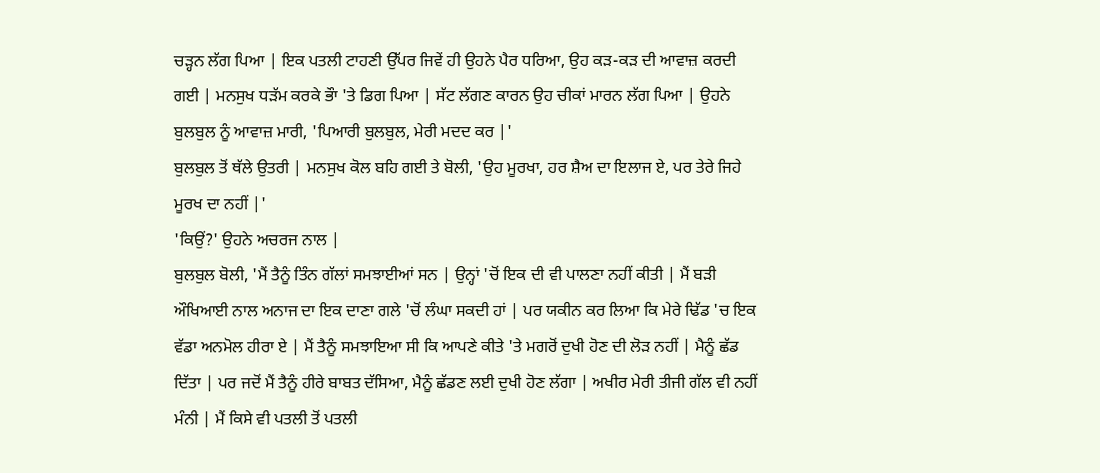ਚੜ੍ਹਨ ਲੱਗ ਪਿਆ | ਇਕ ਪਤਲੀ ਟਾਹਣੀ ਉੱਪਰ ਜਿਵੇਂ ਹੀ ਉਹਨੇ ਪੈਰ ਧਰਿਆ, ਉਹ ਕੜ-ਕੜ ਦੀ ਆਵਾਜ਼ ਕਰਦੀ ਗਈ | ਮਨਸੁਖ ਧੜੱਮ ਕਰਕੇ ਭੌਾ 'ਤੇ ਡਿਗ ਪਿਆ | ਸੱਟ ਲੱਗਣ ਕਾਰਨ ਉਹ ਚੀਕਾਂ ਮਾਰਨ ਲੱਗ ਪਿਆ | ਉਹਨੇ ਬੁਲਬੁਲ ਨੂੰ ਆਵਾਜ਼ ਮਾਰੀ, 'ਪਿਆਰੀ ਬੁਲਬੁਲ, ਮੇਰੀ ਮਦਦ ਕਰ |'
ਬੁਲਬੁਲ ਤੋਂ ਥੱਲੇ ਉਤਰੀ | ਮਨਸੁਖ ਕੋਲ ਬਹਿ ਗਈ ਤੇ ਬੋਲੀ, 'ਉਹ ਮੂਰਖਾ, ਹਰ ਸ਼ੈਅ ਦਾ ਇਲਾਜ ਏ, ਪਰ ਤੇਰੇ ਜਿਹੇ ਮੂਰਖ ਦਾ ਨਹੀਂ |'
'ਕਿਉਂ?' ਉਹਨੇ ਅਚਰਜ ਨਾਲ |
ਬੁਲਬੁਲ ਬੋਲੀ, 'ਮੈਂ ਤੈਨੂੰ ਤਿੰਨ ਗੱਲਾਂ ਸਮਝਾਈਆਂ ਸਨ | ਉਨ੍ਹਾਂ 'ਚੋਂ ਇਕ ਦੀ ਵੀ ਪਾਲਣਾ ਨਹੀਂ ਕੀਤੀ | ਮੈਂ ਬੜੀ ਔਖਿਆਈ ਨਾਲ ਅਨਾਜ ਦਾ ਇਕ ਦਾਣਾ ਗਲੇ 'ਚੋਂ ਲੰਘਾ ਸਕਦੀ ਹਾਂ | ਪਰ ਯਕੀਨ ਕਰ ਲਿਆ ਕਿ ਮੇਰੇ ਢਿੱਡ 'ਚ ਇਕ ਵੱਡਾ ਅਨਮੋਲ ਹੀਰਾ ਏ | ਮੈਂ ਤੈਨੂੰ ਸਮਝਾਇਆ ਸੀ ਕਿ ਆਪਣੇ ਕੀਤੇ 'ਤੇ ਮਗਰੋਂ ਦੁਖੀ ਹੋਣ ਦੀ ਲੋੜ ਨਹੀਂ | ਮੈਨੂੰ ਛੱਡ ਦਿੱਤਾ | ਪਰ ਜਦੋਂ ਮੈਂ ਤੈਨੂੰ ਹੀਰੇ ਬਾਬਤ ਦੱਸਿਆ, ਮੈਨੂੰ ਛੱਡਣ ਲਈ ਦੁਖੀ ਹੋਣ ਲੱਗਾ | ਅਖੀਰ ਮੇਰੀ ਤੀਜੀ ਗੱਲ ਵੀ ਨਹੀਂ ਮੰਨੀ | ਮੈਂ ਕਿਸੇ ਵੀ ਪਤਲੀ ਤੋਂ ਪਤਲੀ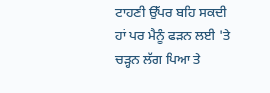ਟਾਹਣੀ ਉੱਪਰ ਬਹਿ ਸਕਦੀ ਹਾਂ ਪਰ ਮੈਨੂੰ ਫੜਨ ਲਈ 'ਤੇ ਚੜ੍ਹਨ ਲੱਗ ਪਿਆ ਤੇ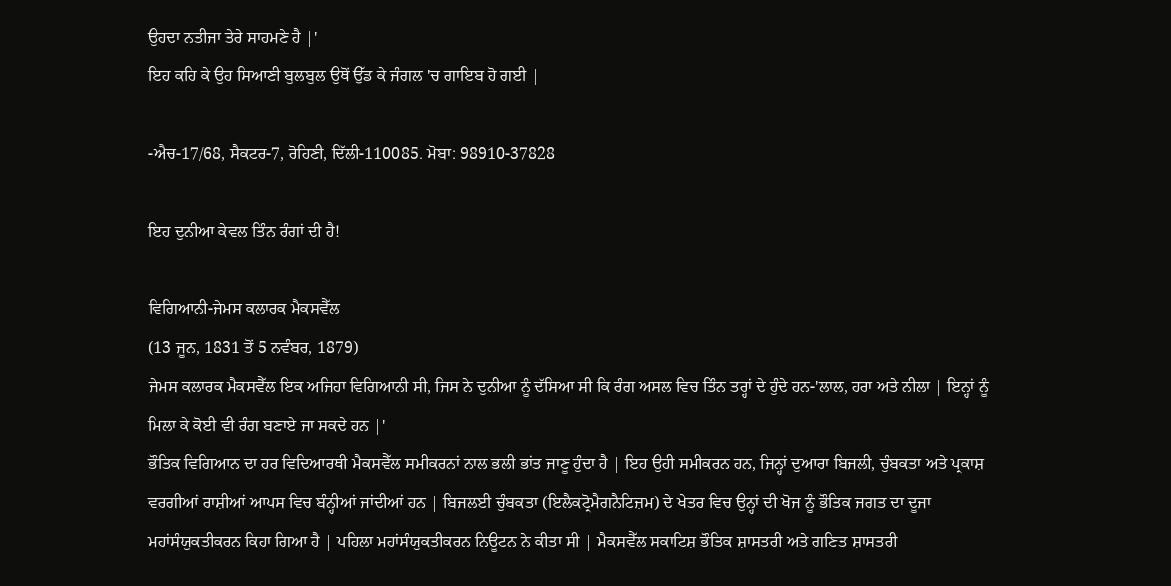ਉਹਦਾ ਨਤੀਜਾ ਤੇਰੇ ਸਾਹਮਣੇ ਹੈ |'
ਇਹ ਕਹਿ ਕੇ ਉਹ ਸਿਆਣੀ ਬੁਲਬੁਲ ਉਥੋਂ ਉੱਡ ਕੇ ਜੰਗਲ 'ਚ ਗਾਇਬ ਹੋ ਗਈ |

-ਐਚ-17/68, ਸੈਕਟਰ-7, ਰੋਹਿਣੀ, ਦਿੱਲੀ-110085. ਮੋਬਾ: 98910-37828

ਇਹ ਦੁਨੀਆ ਕੇਵਲ ਤਿੰਨ ਰੰਗਾਂ ਦੀ ਹੈ!

ਵਿਗਿਆਨੀ-ਜੇਮਸ ਕਲਾਰਕ ਮੈਕਸਵੈੱਲ
(13 ਜੂਨ, 1831 ਤੋਂ 5 ਨਵੰਬਰ, 1879)
ਜੇਮਸ ਕਲਾਰਕ ਮੈਕਸਵੈੱਲ ਇਕ ਅਜਿਹਾ ਵਿਗਿਆਨੀ ਸੀ, ਜਿਸ ਨੇ ਦੁਨੀਆ ਨੂੰ ਦੱਸਿਆ ਸੀ ਕਿ ਰੰਗ ਅਸਲ ਵਿਚ ਤਿੰਨ ਤਰ੍ਹਾਂ ਦੇ ਹੁੰਦੇ ਹਨ-'ਲਾਲ, ਹਰਾ ਅਤੇ ਨੀਲਾ | ਇਨ੍ਹਾਂ ਨੂੰ ਮਿਲਾ ਕੇ ਕੋਈ ਵੀ ਰੰਗ ਬਣਾਏ ਜਾ ਸਕਦੇ ਹਨ |'
ਭੌਤਿਕ ਵਿਗਿਆਨ ਦਾ ਹਰ ਵਿਦਿਆਰਥੀ ਮੈਕਸਵੈੱਲ ਸਮੀਕਰਨਾਂ ਨਾਲ ਭਲੀ ਭਾਂਤ ਜਾਣੂ ਹੁੰਦਾ ਹੈ | ਇਹ ਉਹੀ ਸਮੀਕਰਨ ਹਨ, ਜਿਨ੍ਹਾਂ ਦੁਆਰਾ ਬਿਜਲੀ, ਚੁੰਬਕਤਾ ਅਤੇ ਪ੍ਰਕਾਸ਼ ਵਰਗੀਆਂ ਰਾਸ਼ੀਆਂ ਆਪਸ ਵਿਚ ਬੰਨ੍ਹੀਆਂ ਜਾਂਦੀਆਂ ਹਨ | ਬਿਜਲਈ ਚੁੰਬਕਤਾ (ਇਲੈਕਟ੍ਰੋਮੈਗਨੈਟਿਜ਼ਮ) ਦੇ ਖੇਤਰ ਵਿਚ ਉਨ੍ਹਾਂ ਦੀ ਖੋਜ ਨੂੰ ਭੌਤਿਕ ਜਗਤ ਦਾ ਦੂਜਾ ਮਹਾਂਸੰਯੁਕਤੀਕਰਨ ਕਿਹਾ ਗਿਆ ਹੈ | ਪਹਿਲਾ ਮਹਾਂਸੰਯੁਕਤੀਕਰਨ ਨਿਊਟਨ ਨੇ ਕੀਤਾ ਸੀ | ਮੈਕਸਵੈੱਲ ਸਕਾਟਿਸ਼ ਭੌਤਿਕ ਸ਼ਾਸਤਰੀ ਅਤੇ ਗਣਿਤ ਸ਼ਾਸਤਰੀ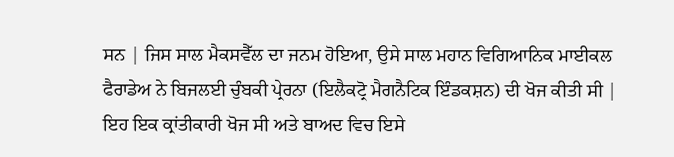ਸਨ | ਜਿਸ ਸਾਲ ਮੈਕਸਵੈੱਲ ਦਾ ਜਨਮ ਹੋਇਆ, ਉਸੇ ਸਾਲ ਮਹਾਨ ਵਿਗਿਆਨਿਕ ਮਾਈਕਲ ਫੈਰਾਡੇਅ ਨੇ ਬਿਜਲਈ ਚੁੰਬਕੀ ਪ੍ਰੇਰਨਾ (ਇਲੈਕਟ੍ਰੋ ਮੈਗਨੈਟਿਕ ਇੰਡਕਸ਼ਨ) ਦੀ ਖੋਜ ਕੀਤੀ ਸੀ | ਇਹ ਇਕ ਕ੍ਰਾਂਤੀਕਾਰੀ ਖੋਜ ਸੀ ਅਤੇ ਬਾਅਦ ਵਿਚ ਇਸੇ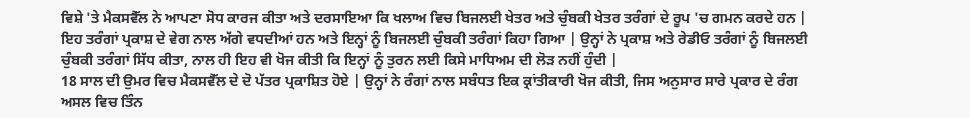ਵਿਸ਼ੇ 'ਤੇ ਮੈਕਸਵੈੱਲ ਨੇ ਆਪਣਾ ਸੋਧ ਕਾਰਜ ਕੀਤਾ ਅਤੇ ਦਰਸਾਇਆ ਕਿ ਖਲਾਅ ਵਿਚ ਬਿਜਲਈ ਖੇਤਰ ਅਤੇ ਚੁੰਬਕੀ ਖੇਤਰ ਤਰੰਗਾਂ ਦੇ ਰੂਪ 'ਚ ਗਮਨ ਕਰਦੇ ਹਨ | ਇਹ ਤਰੰਗਾਂ ਪ੍ਰਕਾਸ਼ ਦੇ ਵੇਗ ਨਾਲ ਅੱਗੇ ਵਧਦੀਆਂ ਹਨ ਅਤੇ ਇਨ੍ਹਾਂ ਨੂੰ ਬਿਜਲਈ ਚੁੰਬਕੀ ਤਰੰਗਾਂ ਕਿਹਾ ਗਿਆ | ਉਨ੍ਹਾਂ ਨੇ ਪ੍ਰਕਾਸ਼ ਅਤੇ ਰੇਡੀਓ ਤਰੰਗਾਂ ਨੂੰ ਬਿਜਲਈ ਚੁੰਬਕੀ ਤਰੰਗਾਂ ਸਿੱਧ ਕੀਤਾ, ਨਾਲ ਹੀ ਇਹ ਵੀ ਖੋਜ ਕੀਤੀ ਕਿ ਇਨ੍ਹਾਂ ਨੂੰ ਤੁਰਨ ਲਈ ਕਿਸੇ ਮਾਧਿਅਮ ਦੀ ਲੋੜ ਨਹੀਂ ਹੁੰਦੀ |
18 ਸਾਲ ਦੀ ਉਮਰ ਵਿਚ ਮੈਕਸਵੈੱਲ ਦੇ ਦੋ ਪੱਤਰ ਪ੍ਰਕਾਸ਼ਿਤ ਹੋਏ | ਉਨ੍ਹਾਂ ਨੇ ਰੰਗਾਂ ਨਾਲ ਸਬੰਧਤ ਇਕ ਕ੍ਰਾਂਤੀਕਾਰੀ ਖੋਜ ਕੀਤੀ, ਜਿਸ ਅਨੁਸਾਰ ਸਾਰੇ ਪ੍ਰਕਾਰ ਦੇ ਰੰਗ ਅਸਲ ਵਿਚ ਤਿੰਨ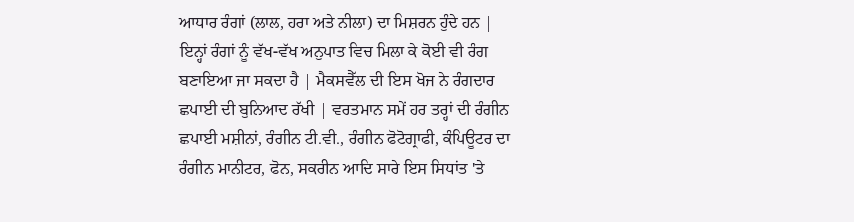ਆਧਾਰ ਰੰਗਾਂ (ਲਾਲ, ਹਰਾ ਅਤੇ ਨੀਲਾ) ਦਾ ਮਿਸ਼ਰਨ ਹੁੰਦੇ ਹਨ | ਇਨ੍ਹਾਂ ਰੰਗਾਂ ਨੂੰ ਵੱਖ-ਵੱਖ ਅਨੁਪਾਤ ਵਿਚ ਮਿਲਾ ਕੇ ਕੋਈ ਵੀ ਰੰਗ ਬਣਾਇਆ ਜਾ ਸਕਦਾ ਹੈ | ਮੈਕਸਵੈੱਲ ਦੀ ਇਸ ਖੋਜ ਨੇ ਰੰਗਦਾਰ ਛਪਾਈ ਦੀ ਬੁਨਿਆਦ ਰੱਖੀ | ਵਰਤਮਾਨ ਸਮੇਂ ਹਰ ਤਰ੍ਹਾਂ ਦੀ ਰੰਗੀਨ ਛਪਾਈ ਮਸ਼ੀਨਾਂ, ਰੰਗੀਨ ਟੀ.ਵੀ., ਰੰਗੀਨ ਫੋਟੋਗ੍ਰਾਫੀ, ਕੰਪਿਊਟਰ ਦਾ ਰੰਗੀਨ ਮਾਨੀਟਰ, ਫੋਨ, ਸਕਰੀਨ ਆਦਿ ਸਾਰੇ ਇਸ ਸਿਧਾਂਤ 'ਤੇ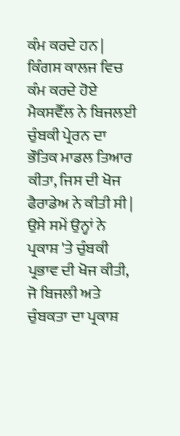ਕੰਮ ਕਰਦੇ ਹਨ | ਕਿੰਗਸ ਕਾਲਜ ਵਿਚ ਕੰਮ ਕਰਦੇ ਹੋਏ ਮੈਕਸਵੈੱਲ ਨੇ ਬਿਜਲਈ ਚੁੰਬਕੀ ਪ੍ਰੇਰਨ ਦਾ ਭੌਤਿਕ ਮਾਡਲ ਤਿਆਰ ਕੀਤਾ, ਜਿਸ ਦੀ ਖੋਜ ਫੈਰਾਡੇਅ ਨੇ ਕੀਤੀ ਸੀ | ਉਸੇ ਸਮੇਂ ਉਨ੍ਹਾਂ ਨੇ ਪ੍ਰਕਾਸ਼ 'ਤੇ ਚੁੰਬਕੀ ਪ੍ਰਭਾਵ ਦੀ ਖੋਜ ਕੀਤੀ, ਜੋ ਬਿਜਲੀ ਅਤੇ ਚੁੰਬਕਤਾ ਦਾ ਪ੍ਰਕਾਸ਼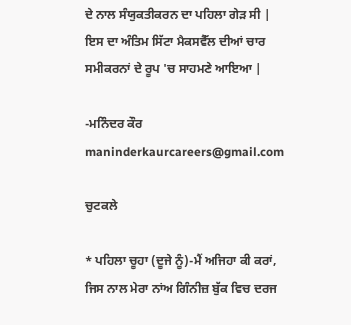ਦੇ ਨਾਲ ਸੰਯੁਕਤੀਕਰਨ ਦਾ ਪਹਿਲਾ ਗੇੜ ਸੀ | ਇਸ ਦਾ ਅੰਤਿਮ ਸਿੱਟਾ ਮੈਕਸਵੈੱਲ ਦੀਆਂ ਚਾਰ ਸਮੀਕਰਨਾਂ ਦੇ ਰੂਪ 'ਚ ਸਾਹਮਣੇ ਆਇਆ |

-ਮਨਿੰਦਰ ਕੌਰ
maninderkaurcareers@gmail.com

ਚੁਟਕਲੇ

* ਪਹਿਲਾ ਚੂਹਾ (ਦੂਜੇ ਨੂੰ)-ਮੈਂ ਅਜਿਹਾ ਕੀ ਕਰਾਂ, ਜਿਸ ਨਾਲ ਮੇਰਾ ਨਾਂਅ ਗਿੰਨੀਜ਼ ਬੁੱਕ ਵਿਚ ਦਰਜ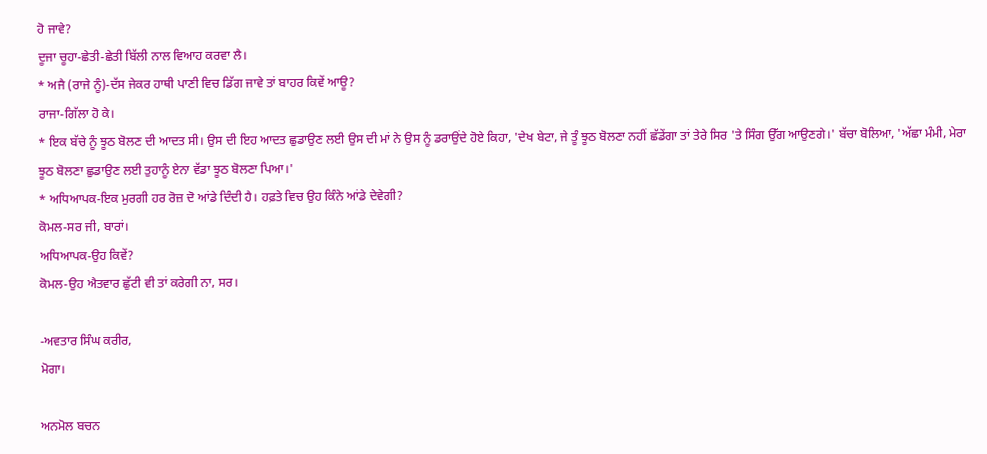ਹੋ ਜਾਵੇ?
ਦੂਜਾ ਚੂਹਾ-ਛੇਤੀ-ਛੇਤੀ ਬਿੱਲੀ ਨਾਲ ਵਿਆਹ ਕਰਵਾ ਲੈ।
* ਅਜੈ (ਰਾਜੇ ਨੂੰ)-ਦੱਸ ਜੇਕਰ ਹਾਥੀ ਪਾਣੀ ਵਿਚ ਡਿੱਗ ਜਾਵੇ ਤਾਂ ਬਾਹਰ ਕਿਵੇਂ ਆਊ?
ਰਾਜਾ-ਗਿੱਲਾ ਹੋ ਕੇ।
* ਇਕ ਬੱਚੇ ਨੂੰ ਝੂਠ ਬੋਲਣ ਦੀ ਆਦਤ ਸੀ। ਉਸ ਦੀ ਇਹ ਆਦਤ ਛੁਡਾਉਣ ਲਈ ਉਸ ਦੀ ਮਾਂ ਨੇ ਉਸ ਨੂੰ ਡਰਾਉਂਦੇ ਹੋਏ ਕਿਹਾ, 'ਦੇਖ ਬੇਟਾ, ਜੇ ਤੂੰ ਝੂਠ ਬੋਲਣਾ ਨਹੀਂ ਛੱਡੇਂਗਾ ਤਾਂ ਤੇਰੇ ਸਿਰ 'ਤੇ ਸਿੰਗ ਉੱਗ ਆਉਣਗੇ।' ਬੱਚਾ ਬੋਲਿਆ, 'ਅੱਛਾ ਮੰਮੀ, ਮੇਰਾ ਝੂਠ ਬੋਲਣਾ ਛੁਡਾਉਣ ਲਈ ਤੁਹਾਨੂੰ ਏਨਾ ਵੱਡਾ ਝੂਠ ਬੋਲਣਾ ਪਿਆ।'
* ਅਧਿਆਪਕ-ਇਕ ਮੁਰਗੀ ਹਰ ਰੋਜ਼ ਦੋ ਆਂਡੇ ਦਿੰਦੀ ਹੈ। ਹਫ਼ਤੇ ਵਿਚ ਉਹ ਕਿੰਨੇ ਆਂਡੇ ਦੇਵੇਗੀ?
ਕੋਮਲ-ਸਰ ਜੀ, ਬਾਰਾਂ।
ਅਧਿਆਪਕ-ਉਹ ਕਿਵੇਂ?
ਕੋਮਲ-ਉਹ ਐਤਵਾਰ ਛੁੱਟੀ ਵੀ ਤਾਂ ਕਰੇਗੀ ਨਾ, ਸਰ।

-ਅਵਤਾਰ ਸਿੰਘ ਕਰੀਰ,
ਮੋਗਾ।

ਅਨਮੋਲ ਬਚਨ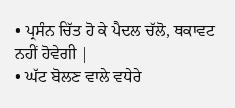• ਪ੍ਰਸੰਨ ਚਿੱਤ ਹੋ ਕੇ ਪੈਦਲ ਚੱਲੋ, ਥਕਾਵਟ ਨਹੀਂ ਹੋਵੇਗੀ |
• ਘੱਟ ਬੋਲਣ ਵਾਲੇ ਵਧੇਰੇ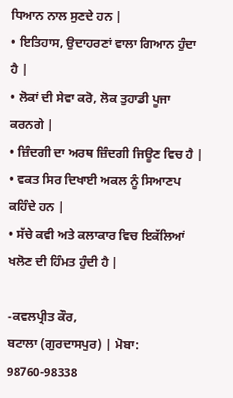ਧਿਆਨ ਨਾਲ ਸੁਣਦੇ ਹਨ |
• ਇਤਿਹਾਸ, ਉਦਾਹਰਣਾਂ ਵਾਲਾ ਗਿਆਨ ਹੁੰਦਾ ਹੈ |
• ਲੋਕਾਂ ਦੀ ਸੇਵਾ ਕਰੋ, ਲੋਕ ਤੁਹਾਡੀ ਪੂਜਾ ਕਰਨਗੇ |
• ਜ਼ਿੰਦਗੀ ਦਾ ਅਰਥ ਜ਼ਿੰਦਗੀ ਜਿਊਣ ਵਿਚ ਹੈ |
• ਵਕਤ ਸਿਰ ਦਿਖਾਈ ਅਕਲ ਨੂੰ ਸਿਆਣਪ ਕਹਿੰਦੇ ਹਨ |
• ਸੱਚੇ ਕਵੀ ਅਤੇ ਕਲਾਕਾਰ ਵਿਚ ਇਕੱਲਿਆਂ ਖਲੋਣ ਦੀ ਹਿੰਮਤ ਹੁੰਦੀ ਹੈ |

-ਕਵਲਪ੍ਰੀਤ ਕੌਰ,
ਬਟਾਲਾ (ਗੁਰਦਾਸਪੁਰ) | ਮੋਬਾ: 98760-98338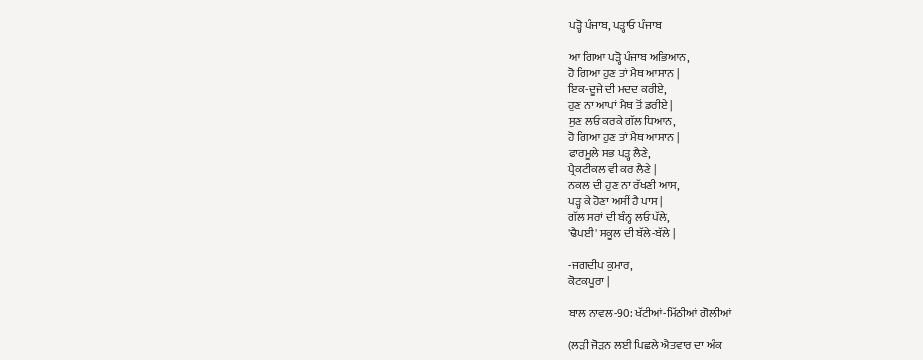ਪੜ੍ਹੋ ਪੰਜਾਬ, ਪੜ੍ਹਾਓ ਪੰਜਾਬ

ਆ ਗਿਆ ਪੜ੍ਹੋ ਪੰਜਾਬ ਅਭਿਆਨ,
ਹੋ ਗਿਆ ਹੁਣ ਤਾਂ ਮੈਥ ਆਸਾਨ |
ਇਕ-ਦੂਜੇ ਦੀ ਮਦਦ ਕਰੀਏ,
ਹੁਣ ਨਾ ਆਪਾਂ ਮੈਥ ਤੋਂ ਡਰੀਏ |
ਸੁਣ ਲਓ ਕਰਕੇ ਗੱਲ ਧਿਆਨ,
ਹੋ ਗਿਆ ਹੁਣ ਤਾਂ ਮੈਥ ਆਸਾਨ |
ਫਾਰਮੂਲੇ ਸਭ ਪੜ੍ਹ ਲੈਣੇ,
ਪ੍ਰੈਕਟੀਕਲ ਵੀ ਕਰ ਲੈਣੇ |
ਨਕਲ ਦੀ ਹੁਣ ਨਾ ਰੱਖਣੀ ਆਸ,
ਪੜ੍ਹ ਕੇ ਹੋਣਾ ਅਸੀਂ ਹੈ ਪਾਸ |
ਗੱਲ ਸਰਾਂ ਦੀ ਬੰਨ੍ਹ ਲਓ ਪੱਲੇ,
'ਢੈਪਈ' ਸਕੂਲ ਦੀ ਬੱਲੇ-ਬੱਲੇ |

-ਜਗਦੀਪ ਕੁਮਾਰ,
ਕੋਟਕਪੂਰਾ |

ਬਾਲ ਨਾਵਲ-90: ਖੱਟੀਆਂ-ਮਿੱਠੀਆਂ ਗੋਲੀਆਂ

(ਲੜੀ ਜੋੜਨ ਲਈ ਪਿਛਲੇ ਐਤਵਾਰ ਦਾ ਅੰਕ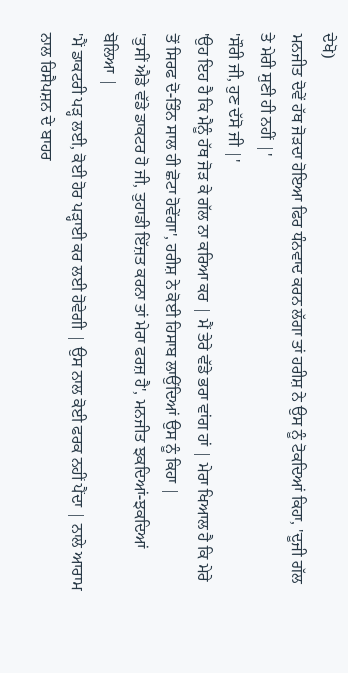ਦੇਖੋ)
ਮਨਜੀਤ ਦੋਵੇਂ ਹੱਥ ਜੋੜਦਾ ਹੋਇਆ ਫਿਰ ਧੰਨਵਾਦ ਕਰਨ ਲੱਗਾ ਤਾਂ ਹਰੀਸ਼ ਨੇ ਉਸ ਨੂੰ ਟੋਕਦਿਆਂ ਕਿਹਾ, 'ਦੂਜੀ ਗੱਲ ਤੇ ਮੇਰੀ ਸੁਣੀ ਹੀ ਨਹੀਂ |'
'ਸੌਰੀ ਜੀ, ਹੁਣ ਦੱਸੋ ਜੀ |'
'ਉਹ ਇਹ ਹੈ ਕਿ ਮੈਨੂੰ ਹੱਥ ਜੋੜ ਕੇ ਗੱਲ ਨਾ ਕਰਿਆ ਕਰ | ਮੈਂ ਤੇਰੇ ਵੱਡੇ ਭਰਾ ਵਾਂਗ ਹਾਂ | ਮੇਰਾ ਖਿਆਲ ਹੈ ਕਿ ਮੇਰੇ ਤੋਂ ਸਿਰਫ ਦੋ-ਤਿੰਨ ਸਾਲ ਹੀ ਛੋਟਾ ਹੋਵੇਂਗਾ', ਹਰੀਸ਼ ਨੇ ਕੋਈ ਹਿਸਾਬ ਲਾਉਂਦਿਆਂ ਉਸ ਨੂੰ ਕਿਹਾ |
'ਤੁਸੀਂ ਐਡੇ ਵੱਡੇ ਡਾਕਟਰ ਹੋ ਜੀ, ਤੁਹਾਡੀ ਇੱਜ਼ਤ ਕਰਨਾ ਤਾਂ ਮੇਰਾ ਫਰਜ਼ ਹੈ', ਮਨਜੀਤ ਝਕਦਿਆਂ-ਝਕਦਿਆਂ ਬੋਲਿਆ |
'ਮੈਂ ਡਾਕਟਰੀ ਪੜ੍ਹ ਲਈ, ਕੋਈ ਹੋਰ ਪੜ੍ਹਾਈ ਕਰ ਲਈ ਹੋਵੇਗੀ | ਉਸ ਨਾਲ ਕੋਈ ਫਰਕ ਨਹੀਂ ਪੈਂਦਾ | ਨਾਲੇ ਆਰਾਮ ਨਾਲ ਰਿਸੈਪਸ਼ਨ ਦੇ ਬਾਹਰ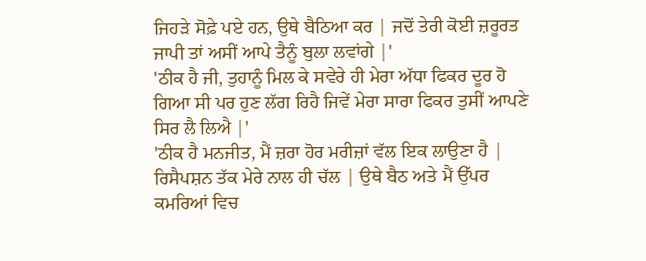ਜਿਹੜੇ ਸੋਫ਼ੇ ਪਏ ਹਨ, ਉਥੇ ਬੈਠਿਆ ਕਰ | ਜਦੋਂ ਤੇਰੀ ਕੋਈ ਜ਼ਰੂਰਤ ਜਾਪੀ ਤਾਂ ਅਸੀਂ ਆਪੇ ਤੈਨੂੰ ਬੁਲਾ ਲਵਾਂਗੇ |'
'ਠੀਕ ਹੈ ਜੀ, ਤੁਹਾਨੂੰ ਮਿਲ ਕੇ ਸਵੇਰੇ ਹੀ ਮੇਰਾ ਅੱਧਾ ਫਿਕਰ ਦੂਰ ਹੋ ਗਿਆ ਸੀ ਪਰ ਹੁਣ ਲੱਗ ਰਿਹੈ ਜਿਵੇਂ ਮੇਰਾ ਸਾਰਾ ਫਿਕਰ ਤੁਸੀਂ ਆਪਣੇ ਸਿਰ ਲੈ ਲਿਐ |'
'ਠੀਕ ਹੈ ਮਨਜੀਤ, ਮੈਂ ਜ਼ਰਾ ਹੋਰ ਮਰੀਜ਼ਾਂ ਵੱਲ ਇਕ ਲਾਉਣਾ ਹੈ | ਰਿਸੈਪਸ਼ਨ ਤੱਕ ਮੇਰੇ ਨਾਲ ਹੀ ਚੱਲ | ਉਥੇ ਬੈਠ ਅਤੇ ਮੈਂ ਉੱਪਰ ਕਮਰਿਆਂ ਵਿਚ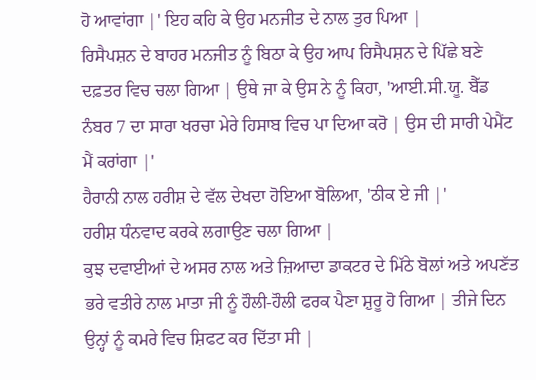ਹੋ ਆਵਾਂਗਾ |' ਇਹ ਕਹਿ ਕੇ ਉਹ ਮਨਜੀਤ ਦੇ ਨਾਲ ਤੁਰ ਪਿਆ |
ਰਿਸੈਪਸ਼ਨ ਦੇ ਬਾਹਰ ਮਨਜੀਤ ਨੂੰ ਬਿਠਾ ਕੇ ਉਹ ਆਪ ਰਿਸੈਪਸ਼ਨ ਦੇ ਪਿੱਛੇ ਬਣੇ ਦਫ਼ਤਰ ਵਿਚ ਚਲਾ ਗਿਆ | ਉਥੇ ਜਾ ਕੇ ਉਸ ਨੇ ਨੂੰ ਕਿਹਾ, 'ਆਈ.ਸੀ.ਯੂ. ਬੈੱਡ ਨੰਬਰ 7 ਦਾ ਸਾਰਾ ਖਰਚਾ ਮੇਰੇ ਹਿਸਾਬ ਵਿਚ ਪਾ ਦਿਆ ਕਰੋ | ਉਸ ਦੀ ਸਾਰੀ ਪੇਮੈਂਟ ਮੈਂ ਕਰਾਂਗਾ |'
ਹੈਰਾਨੀ ਨਾਲ ਹਰੀਸ਼ ਦੇ ਵੱਲ ਦੇਖਦਾ ਹੋਇਆ ਬੋਲਿਆ, 'ਠੀਕ ਏ ਜੀ |'
ਹਰੀਸ਼ ਧੰਨਵਾਦ ਕਰਕੇ ਲਗਾਉਣ ਚਲਾ ਗਿਆ |
ਕੁਝ ਦਵਾਈਆਂ ਦੇ ਅਸਰ ਨਾਲ ਅਤੇ ਜ਼ਿਆਦਾ ਡਾਕਟਰ ਦੇ ਮਿੱਠੇ ਬੋਲਾਂ ਅਤੇ ਅਪਣੱਤ ਭਰੇ ਵਤੀਰੇ ਨਾਲ ਮਾਤਾ ਜੀ ਨੂੰ ਹੌਲੀ-ਹੌਲੀ ਫਰਕ ਪੈਣਾ ਸ਼ੁਰੂ ਹੋ ਗਿਆ | ਤੀਜੇ ਦਿਨ ਉਨ੍ਹਾਂ ਨੂੰ ਕਮਰੇ ਵਿਚ ਸ਼ਿਫਟ ਕਰ ਦਿੱਤਾ ਸੀ |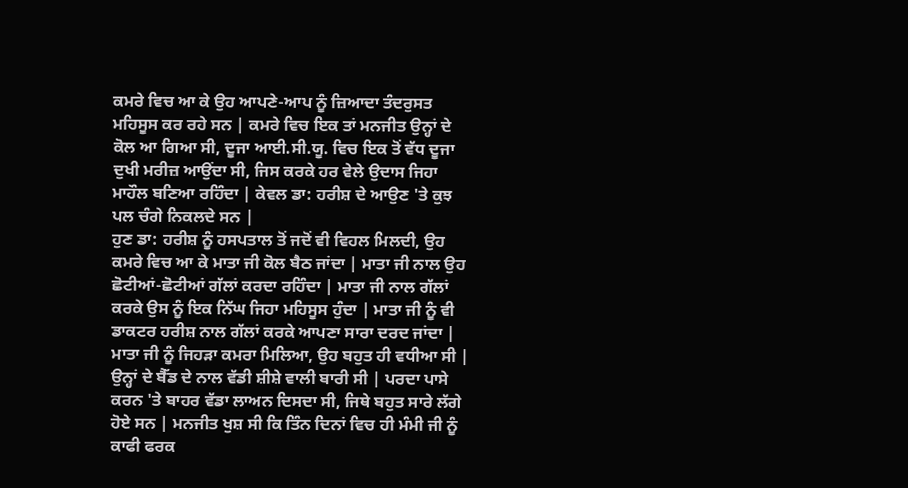ਕਮਰੇ ਵਿਚ ਆ ਕੇ ਉਹ ਆਪਣੇ-ਆਪ ਨੂੰ ਜ਼ਿਆਦਾ ਤੰਦਰੁਸਤ ਮਹਿਸੂਸ ਕਰ ਰਹੇ ਸਨ | ਕਮਰੇ ਵਿਚ ਇਕ ਤਾਂ ਮਨਜੀਤ ਉਨ੍ਹਾਂ ਦੇ ਕੋਲ ਆ ਗਿਆ ਸੀ, ਦੂਜਾ ਆਈ.ਸੀ.ਯੂ. ਵਿਚ ਇਕ ਤੋਂ ਵੱਧ ਦੂਜਾ ਦੁਖੀ ਮਰੀਜ਼ ਆਉਂਦਾ ਸੀ, ਜਿਸ ਕਰਕੇ ਹਰ ਵੇਲੇ ਉਦਾਸ ਜਿਹਾ ਮਾਹੌਲ ਬਣਿਆ ਰਹਿੰਦਾ | ਕੇਵਲ ਡਾ: ਹਰੀਸ਼ ਦੇ ਆਉਣ 'ਤੇ ਕੁਝ ਪਲ ਚੰਗੇ ਨਿਕਲਦੇ ਸਨ |
ਹੁਣ ਡਾ: ਹਰੀਸ਼ ਨੂੰ ਹਸਪਤਾਲ ਤੋਂ ਜਦੋਂ ਵੀ ਵਿਹਲ ਮਿਲਦੀ, ਉਹ ਕਮਰੇ ਵਿਚ ਆ ਕੇ ਮਾਤਾ ਜੀ ਕੋਲ ਬੈਠ ਜਾਂਦਾ | ਮਾਤਾ ਜੀ ਨਾਲ ਉਹ ਛੋਟੀਆਂ-ਛੋਟੀਆਂ ਗੱਲਾਂ ਕਰਦਾ ਰਹਿੰਦਾ | ਮਾਤਾ ਜੀ ਨਾਲ ਗੱਲਾਂ ਕਰਕੇ ਉਸ ਨੂੰ ਇਕ ਨਿੱਘ ਜਿਹਾ ਮਹਿਸੂਸ ਹੁੰਦਾ | ਮਾਤਾ ਜੀ ਨੂੰ ਵੀ ਡਾਕਟਰ ਹਰੀਸ਼ ਨਾਲ ਗੱਲਾਂ ਕਰਕੇ ਆਪਣਾ ਸਾਰਾ ਦਰਦ ਜਾਂਦਾ |
ਮਾਤਾ ਜੀ ਨੂੰ ਜਿਹੜਾ ਕਮਰਾ ਮਿਲਿਆ, ਉਹ ਬਹੁਤ ਹੀ ਵਧੀਆ ਸੀ | ਉਨ੍ਹਾਂ ਦੇ ਬੈੱਡ ਦੇ ਨਾਲ ਵੱਡੀ ਸ਼ੀਸ਼ੇ ਵਾਲੀ ਬਾਰੀ ਸੀ | ਪਰਦਾ ਪਾਸੇ ਕਰਨ 'ਤੇ ਬਾਹਰ ਵੱਡਾ ਲਾਅਨ ਦਿਸਦਾ ਸੀ, ਜਿਥੇ ਬਹੁਤ ਸਾਰੇ ਲੱਗੇ ਹੋਏ ਸਨ | ਮਨਜੀਤ ਖੁਸ਼ ਸੀ ਕਿ ਤਿੰਨ ਦਿਨਾਂ ਵਿਚ ਹੀ ਮੰਮੀ ਜੀ ਨੂੰ ਕਾਫੀ ਫਰਕ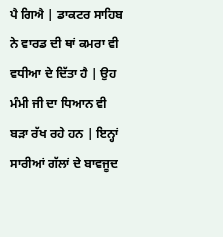ਪੈ ਗਿਐ | ਡਾਕਟਰ ਸਾਹਿਬ ਨੇ ਵਾਰਡ ਦੀ ਥਾਂ ਕਮਰਾ ਵੀ ਵਧੀਆ ਦੇ ਦਿੱਤਾ ਹੈ | ਉਹ ਮੰਮੀ ਜੀ ਦਾ ਧਿਆਨ ਵੀ ਬੜਾ ਰੱਖ ਰਹੇ ਹਨ | ਇਨ੍ਹਾਂ ਸਾਰੀਆਂ ਗੱਲਾਂ ਦੇ ਬਾਵਜੂਦ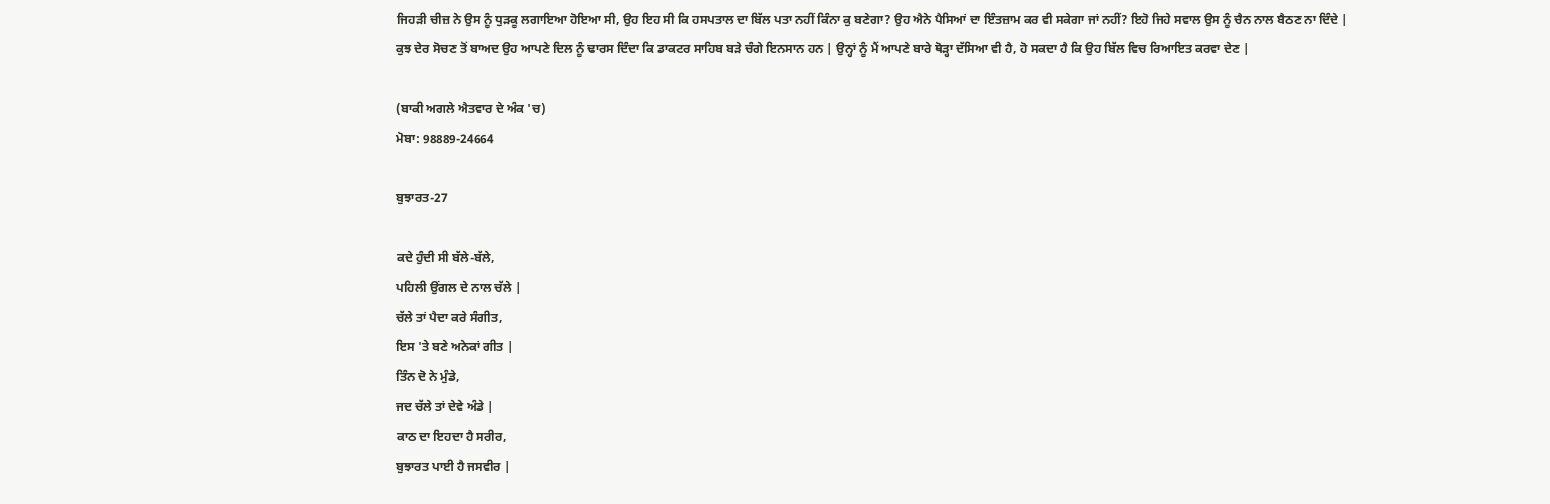ਜਿਹੜੀ ਚੀਜ਼ ਨੇ ਉਸ ਨੂੰ ਧੁੜਕੂ ਲਗਾਇਆ ਹੋਇਆ ਸੀ, ਉਹ ਇਹ ਸੀ ਕਿ ਹਸਪਤਾਲ ਦਾ ਬਿੱਲ ਪਤਾ ਨਹੀਂ ਕਿੰਨਾ ਕੁ ਬਣੇਗਾ? ਉਹ ਐਨੇ ਪੈਸਿਆਂ ਦਾ ਇੰਤਜ਼ਾਮ ਕਰ ਵੀ ਸਕੇਗਾ ਜਾਂ ਨਹੀਂ? ਇਹੋ ਜਿਹੇ ਸਵਾਲ ਉਸ ਨੂੰ ਚੈਨ ਨਾਲ ਬੈਠਣ ਨਾ ਦਿੰਦੇ |
ਕੁਝ ਦੇਰ ਸੋਚਣ ਤੋਂ ਬਾਅਦ ਉਹ ਆਪਣੇ ਦਿਲ ਨੂੰ ਢਾਰਸ ਦਿੰਦਾ ਕਿ ਡਾਕਟਰ ਸਾਹਿਬ ਬੜੇ ਚੰਗੇ ਇਨਸਾਨ ਹਨ | ਉਨ੍ਹਾਂ ਨੂੰ ਮੈਂ ਆਪਣੇ ਬਾਰੇ ਥੋੜ੍ਹਾ ਦੱਸਿਆ ਵੀ ਹੈ, ਹੋ ਸਕਦਾ ਹੈ ਕਿ ਉਹ ਬਿੱਲ ਵਿਚ ਰਿਆਇਤ ਕਰਵਾ ਦੇਣ |

(ਬਾਕੀ ਅਗਲੇ ਐਤਵਾਰ ਦੇ ਅੰਕ 'ਚ)
ਮੋਬਾ: 98889-24664

ਬੁਝਾਰਤ-27

ਕਦੇ ਹੁੰਦੀ ਸੀ ਬੱਲੇ-ਬੱਲੇ,
ਪਹਿਲੀ ਉਂਗਲ ਦੇ ਨਾਲ ਚੱਲੇ |
ਚੱਲੇ ਤਾਂ ਪੈਦਾ ਕਰੇ ਸੰਗੀਤ,
ਇਸ 'ਤੇ ਬਣੇ ਅਨੇਕਾਂ ਗੀਤ |
ਤਿੰਨ ਦੋ ਨੇ ਮੁੰਡੇ,
ਜਦ ਚੱਲੇ ਤਾਂ ਦੇਵੇ ਅੰਡੇ |
ਕਾਠ ਦਾ ਇਹਦਾ ਹੈ ਸਰੀਰ,
ਬੁਝਾਰਤ ਪਾਈ ਹੈ ਜਸਵੀਰ |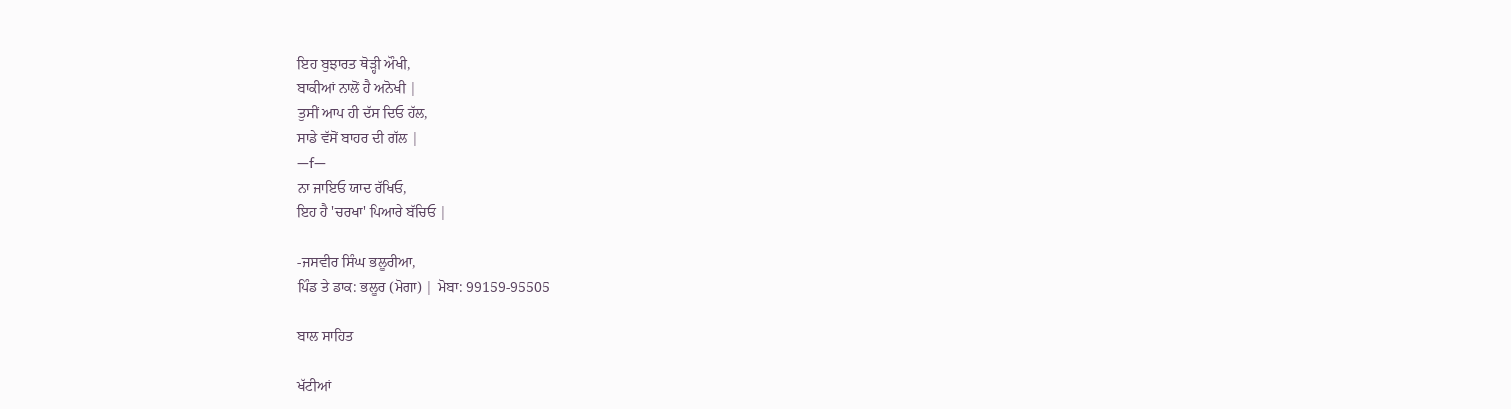ਇਹ ਬੁਝਾਰਤ ਥੋੜ੍ਹੀ ਔਖੀ,
ਬਾਕੀਆਂ ਨਾਲੋਂ ਹੈ ਅਨੋਖੀ |
ਤੁਸੀਂ ਆਪ ਹੀ ਦੱਸ ਦਿਓ ਹੱਲ,
ਸਾਡੇ ਵੱਸੋਂ ਬਾਹਰ ਦੀ ਗੱਲ |
—f—
ਨਾ ਜਾਇਓ ਯਾਦ ਰੱਖਿਓ,
ਇਹ ਹੈ 'ਚਰਖਾ' ਪਿਆਰੇ ਬੱਚਿਓ |

-ਜਸਵੀਰ ਸਿੰਘ ਭਲੂਰੀਆ,
ਪਿੰਡ ਤੇ ਡਾਕ: ਭਲੂਰ (ਮੋਗਾ) | ਮੋਬਾ: 99159-95505

ਬਾਲ ਸਾਹਿਤ

ਖੱਟੀਆਂ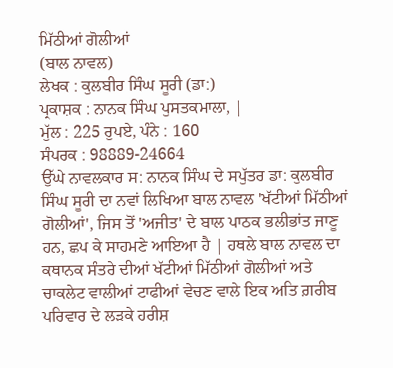ਮਿੱਠੀਆਂ ਗੋਲੀਆਂ
(ਬਾਲ ਨਾਵਲ)
ਲੇਖਕ : ਕੁਲਬੀਰ ਸਿੰਘ ਸੂਰੀ (ਡਾ:)
ਪ੍ਰਕਾਸ਼ਕ : ਨਾਨਕ ਸਿੰਘ ਪੁਸਤਕਮਾਲਾ, |
ਮੁੱਲ : 225 ਰੁਪਏ, ਪੰਨੇ : 160
ਸੰਪਰਕ : 98889-24664
ਉੱਘੇ ਨਾਵਲਕਾਰ ਸ: ਨਾਨਕ ਸਿੰਘ ਦੇ ਸਪੁੱਤਰ ਡਾ: ਕੁਲਬੀਰ ਸਿੰਘ ਸੂਰੀ ਦਾ ਨਵਾਂ ਲਿਖਿਆ ਬਾਲ ਨਾਵਲ 'ਖੱਟੀਆਂ ਮਿੱਠੀਆਂ ਗੋਲੀਆਂ', ਜਿਸ ਤੋਂ 'ਅਜੀਤ' ਦੇ ਬਾਲ ਪਾਠਕ ਭਲੀਭਾਂਤ ਜਾਣੂ ਹਨ, ਛਪ ਕੇ ਸਾਹਮਣੇ ਆਇਆ ਹੈ | ਹਥਲੇ ਬਾਲ ਨਾਵਲ ਦਾ ਕਥਾਨਕ ਸੰਤਰੇ ਦੀਆਂ ਖੱਟੀਆਂ ਮਿੱਠੀਆਂ ਗੋਲੀਆਂ ਅਤੇ ਚਾਕਲੇਟ ਵਾਲੀਆਂ ਟਾਫੀਆਂ ਵੇਚਣ ਵਾਲੇ ਇਕ ਅਤਿ ਗ਼ਰੀਬ ਪਰਿਵਾਰ ਦੇ ਲੜਕੇ ਹਰੀਸ਼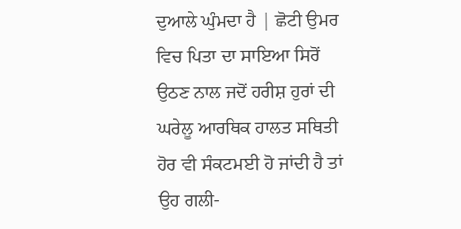ਦੁਆਲੇ ਘੁੰਮਦਾ ਹੈ | ਛੋਟੀ ਉਮਰ ਵਿਚ ਪਿਤਾ ਦਾ ਸਾਇਆ ਸਿਰੋਂ ਉਠਣ ਨਾਲ ਜਦੋਂ ਹਰੀਸ਼ ਹੁਰਾਂ ਦੀ ਘਰੇਲੂ ਆਰਥਿਕ ਹਾਲਤ ਸਥਿਤੀ ਹੋਰ ਵੀ ਸੰਕਟਮਈ ਹੋ ਜਾਂਦੀ ਹੈ ਤਾਂ ਉਹ ਗਲੀ-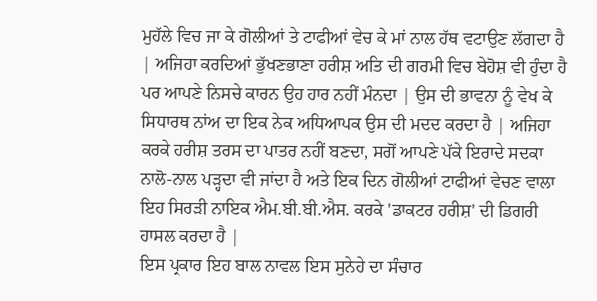ਮੁਹੱਲੇ ਵਿਚ ਜਾ ਕੇ ਗੋਲੀਆਂ ਤੇ ਟਾਫੀਆਂ ਵੇਚ ਕੇ ਮਾਂ ਨਾਲ ਹੱਥ ਵਟਾਉਣ ਲੱਗਦਾ ਹੈ | ਅਜਿਹਾ ਕਰਦਿਆਂ ਭੁੱਖਣਭਾਣਾ ਹਰੀਸ਼ ਅਤਿ ਦੀ ਗਰਮੀ ਵਿਚ ਬੇਹੋਸ਼ ਵੀ ਹੁੰਦਾ ਹੈ ਪਰ ਆਪਣੇ ਨਿਸਚੇ ਕਾਰਨ ਉਹ ਹਾਰ ਨਹੀਂ ਮੰਨਦਾ | ਉਸ ਦੀ ਭਾਵਨਾ ਨੂੰ ਵੇਖ ਕੇ ਸਿਧਾਰਥ ਨਾਂਅ ਦਾ ਇਕ ਨੇਕ ਅਧਿਆਪਕ ਉਸ ਦੀ ਮਦਦ ਕਰਦਾ ਹੈ | ਅਜਿਹਾ ਕਰਕੇ ਹਰੀਸ਼ ਤਰਸ ਦਾ ਪਾਤਰ ਨਹੀਂ ਬਣਦਾ, ਸਗੋਂ ਆਪਣੇ ਪੱਕੇ ਇਰਾਦੇ ਸਦਕਾ ਨਾਲੋ-ਨਾਲ ਪੜ੍ਹਦਾ ਵੀ ਜਾਂਦਾ ਹੈ ਅਤੇ ਇਕ ਦਿਨ ਗੋਲੀਆਂ ਟਾਫੀਆਂ ਵੇਚਣ ਵਾਲਾ ਇਹ ਸਿਰੜੀ ਨਾਇਕ ਐਮ.ਬੀ.ਬੀ.ਐਸ. ਕਰਕੇ 'ਡਾਕਟਰ ਹਰੀਸ਼' ਦੀ ਡਿਗਰੀ ਹਾਸਲ ਕਰਦਾ ਹੈ |
ਇਸ ਪ੍ਰਕਾਰ ਇਹ ਬਾਲ ਨਾਵਲ ਇਸ ਸੁਨੇਹੇ ਦਾ ਸੰਚਾਰ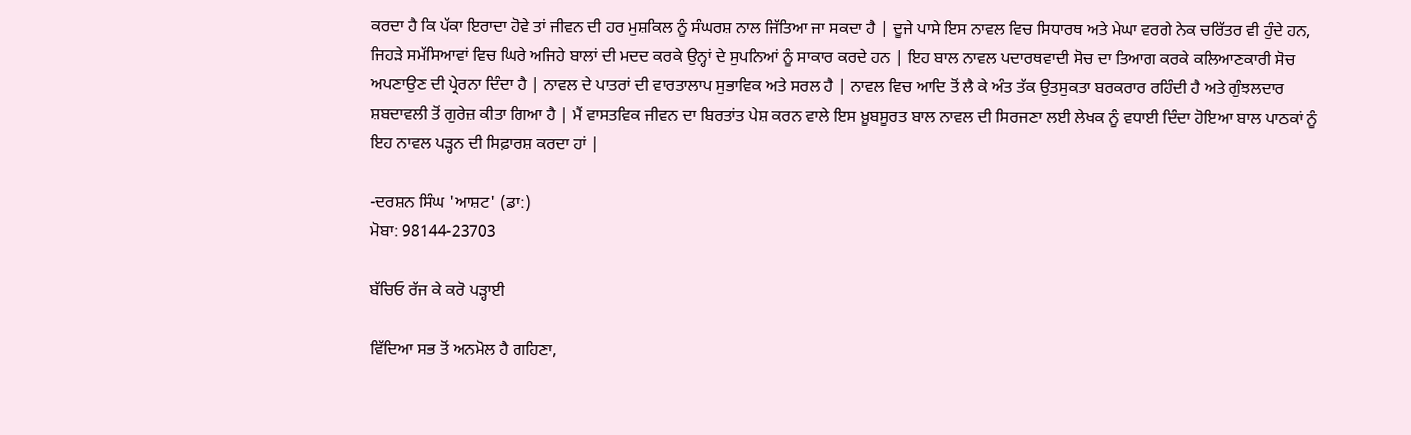ਕਰਦਾ ਹੈ ਕਿ ਪੱਕਾ ਇਰਾਦਾ ਹੋਵੇ ਤਾਂ ਜੀਵਨ ਦੀ ਹਰ ਮੁਸ਼ਕਿਲ ਨੂੰ ਸੰਘਰਸ਼ ਨਾਲ ਜਿੱਤਿਆ ਜਾ ਸਕਦਾ ਹੈ | ਦੂਜੇ ਪਾਸੇ ਇਸ ਨਾਵਲ ਵਿਚ ਸਿਧਾਰਥ ਅਤੇ ਮੇਘਾ ਵਰਗੇ ਨੇਕ ਚਰਿੱਤਰ ਵੀ ਹੁੰਦੇ ਹਨ, ਜਿਹੜੇ ਸਮੱਸਿਆਵਾਂ ਵਿਚ ਘਿਰੇ ਅਜਿਹੇ ਬਾਲਾਂ ਦੀ ਮਦਦ ਕਰਕੇ ਉਨ੍ਹਾਂ ਦੇ ਸੁਪਨਿਆਂ ਨੂੰ ਸਾਕਾਰ ਕਰਦੇ ਹਨ | ਇਹ ਬਾਲ ਨਾਵਲ ਪਦਾਰਥਵਾਦੀ ਸੋਚ ਦਾ ਤਿਆਗ ਕਰਕੇ ਕਲਿਆਣਕਾਰੀ ਸੋਚ ਅਪਣਾਉਣ ਦੀ ਪ੍ਰੇਰਨਾ ਦਿੰਦਾ ਹੈ | ਨਾਵਲ ਦੇ ਪਾਤਰਾਂ ਦੀ ਵਾਰਤਾਲਾਪ ਸੁਭਾਵਿਕ ਅਤੇ ਸਰਲ ਹੈ | ਨਾਵਲ ਵਿਚ ਆਦਿ ਤੋਂ ਲੈ ਕੇ ਅੰਤ ਤੱਕ ਉਤਸੁਕਤਾ ਬਰਕਰਾਰ ਰਹਿੰਦੀ ਹੈ ਅਤੇ ਗੁੰਝਲਦਾਰ ਸ਼ਬਦਾਵਲੀ ਤੋਂ ਗੁਰੇਜ਼ ਕੀਤਾ ਗਿਆ ਹੈ | ਮੈਂ ਵਾਸਤਵਿਕ ਜੀਵਨ ਦਾ ਬਿਰਤਾਂਤ ਪੇਸ਼ ਕਰਨ ਵਾਲੇ ਇਸ ਖ਼ੂਬਸੂਰਤ ਬਾਲ ਨਾਵਲ ਦੀ ਸਿਰਜਣਾ ਲਈ ਲੇਖਕ ਨੂੰ ਵਧਾਈ ਦਿੰਦਾ ਹੋਇਆ ਬਾਲ ਪਾਠਕਾਂ ਨੂੰ ਇਹ ਨਾਵਲ ਪੜ੍ਹਨ ਦੀ ਸਿਫ਼ਾਰਸ਼ ਕਰਦਾ ਹਾਂ |

-ਦਰਸ਼ਨ ਸਿੰਘ 'ਆਸ਼ਟ' (ਡਾ:)
ਮੋਬਾ: 98144-23703

ਬੱਚਿਓ ਰੱਜ ਕੇ ਕਰੋ ਪੜ੍ਹਾਈ

ਵਿੱਦਿਆ ਸਭ ਤੋਂ ਅਨਮੋਲ ਹੈ ਗਹਿਣਾ,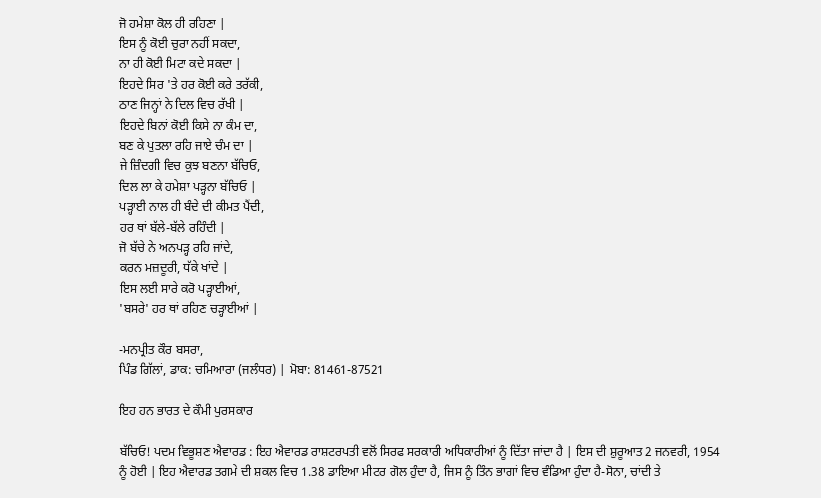ਜੋ ਹਮੇਸ਼ਾ ਕੋਲ ਹੀ ਰਹਿਣਾ |
ਇਸ ਨੂੰ ਕੋਈ ਚੁਰਾ ਨਹੀਂ ਸਕਦਾ,
ਨਾ ਹੀ ਕੋਈ ਮਿਟਾ ਕਦੇ ਸਕਦਾ |
ਇਹਦੇ ਸਿਰ 'ਤੇ ਹਰ ਕੋਈ ਕਰੇ ਤਰੱਕੀ,
ਠਾਣ ਜਿਨ੍ਹਾਂ ਨੇ ਦਿਲ ਵਿਚ ਰੱਖੀ |
ਇਹਦੇ ਬਿਨਾਂ ਕੋਈ ਕਿਸੇ ਨਾ ਕੰਮ ਦਾ,
ਬਣ ਕੇ ਪੁਤਲਾ ਰਹਿ ਜਾਏ ਚੰਮ ਦਾ |
ਜੇ ਜ਼ਿੰਦਗੀ ਵਿਚ ਕੁਝ ਬਣਨਾ ਬੱਚਿਓ,
ਦਿਲ ਲਾ ਕੇ ਹਮੇਸ਼ਾ ਪੜ੍ਹਨਾ ਬੱਚਿਓ |
ਪੜ੍ਹਾਈ ਨਾਲ ਹੀ ਬੰਦੇ ਦੀ ਕੀਮਤ ਪੈਂਦੀ,
ਹਰ ਥਾਂ ਬੱਲੇ-ਬੱਲੇ ਰਹਿੰਦੀ |
ਜੋ ਬੱਚੇ ਨੇ ਅਨਪੜ੍ਹ ਰਹਿ ਜਾਂਦੇ,
ਕਰਨ ਮਜ਼ਦੂਰੀ, ਧੱਕੇ ਖਾਂਦੇ |
ਇਸ ਲਈ ਸਾਰੇ ਕਰੋ ਪੜ੍ਹਾਈਆਂ,
'ਬਸਰੇ' ਹਰ ਥਾਂ ਰਹਿਣ ਚੜ੍ਹਾਈਆਂ |

-ਮਨਪ੍ਰੀਤ ਕੌਰ ਬਸਰਾ,
ਪਿੰਡ ਗਿੱਲਾਂ, ਡਾਕ: ਚਮਿਆਰਾ (ਜਲੰਧਰ) | ਮੋਬਾ: 81461-87521

ਇਹ ਹਨ ਭਾਰਤ ਦੇ ਕੌਮੀ ਪੁਰਸਕਾਰ

ਬੱਚਿਓ! ਪਦਮ ਵਿਭੂਸ਼ਣ ਐਵਾਰਡ : ਇਹ ਐਵਾਰਡ ਰਾਸ਼ਟਰਪਤੀ ਵਲੋਂ ਸਿਰਫ ਸਰਕਾਰੀ ਅਧਿਕਾਰੀਆਂ ਨੂੰ ਦਿੱਤਾ ਜਾਂਦਾ ਹੈ | ਇਸ ਦੀ ਸ਼ੁਰੂਆਤ 2 ਜਨਵਰੀ, 1954 ਨੂੰ ਹੋਈ | ਇਹ ਐਵਾਰਡ ਤਗਮੇ ਦੀ ਸ਼ਕਲ ਵਿਚ 1.38 ਡਾਇਆ ਮੀਟਰ ਗੋਲ ਹੁੰਦਾ ਹੈ, ਜਿਸ ਨੂੰ ਤਿੰਨ ਭਾਗਾਂ ਵਿਚ ਵੰਡਿਆ ਹੁੰਦਾ ਹੈ-ਸੋਨਾ, ਚਾਂਦੀ ਤੇ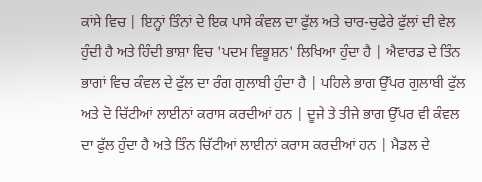ਕਾਂਸੇ ਵਿਚ | ਇਨ੍ਹਾਂ ਤਿੰਨਾਂ ਦੇ ਇਕ ਪਾਸੇ ਕੰਵਲ ਦਾ ਫੁੱਲ ਅਤੇ ਚਾਰ-ਚੁਫੇਰੇ ਫੁੱਲਾਂ ਦੀ ਵੇਲ ਹੁੰਦੀ ਹੈ ਅਤੇ ਹਿੰਦੀ ਭਾਸ਼ਾ ਵਿਚ 'ਪਦਮ ਵਿਭੂਸ਼ਨ' ਲਿਖਿਆ ਹੁੰਦਾ ਹੈ | ਐਵਾਰਡ ਦੇ ਤਿੰਨ ਭਾਗਾਂ ਵਿਚ ਕੰਵਲ ਦੇ ਫੁੱਲ ਦਾ ਰੰਗ ਗੁਲਾਬੀ ਹੁੰਦਾ ਹੈ | ਪਹਿਲੇ ਭਾਗ ਉੱਪਰ ਗੁਲਾਬੀ ਫੁੱਲ ਅਤੇ ਦੋ ਚਿੱਟੀਆਂ ਲਾਈਨਾਂ ਕਰਾਸ ਕਰਦੀਆਂ ਹਨ | ਦੂਜੇ ਤੇ ਤੀਜੇ ਭਾਗ ਉੱਪਰ ਵੀ ਕੰਵਲ ਦਾ ਫੁੱਲ ਹੁੰਦਾ ਹੈ ਅਤੇ ਤਿੰਨ ਚਿੱਟੀਆਂ ਲਾਈਨਾਂ ਕਰਾਸ ਕਰਦੀਆਂ ਹਨ | ਮੈਡਲ ਦੇ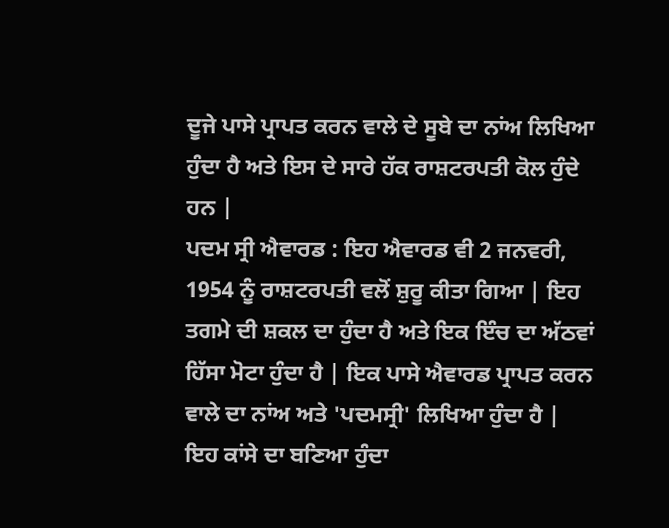ਦੂਜੇ ਪਾਸੇ ਪ੍ਰਾਪਤ ਕਰਨ ਵਾਲੇ ਦੇ ਸੂਬੇ ਦਾ ਨਾਂਅ ਲਿਖਿਆ ਹੁੰਦਾ ਹੈ ਅਤੇ ਇਸ ਦੇ ਸਾਰੇ ਹੱਕ ਰਾਸ਼ਟਰਪਤੀ ਕੋਲ ਹੁੰਦੇ ਹਨ |
ਪਦਮ ਸ੍ਰੀ ਐਵਾਰਡ : ਇਹ ਐਵਾਰਡ ਵੀ 2 ਜਨਵਰੀ, 1954 ਨੂੰ ਰਾਸ਼ਟਰਪਤੀ ਵਲੋਂ ਸ਼ੁਰੂ ਕੀਤਾ ਗਿਆ | ਇਹ ਤਗਮੇ ਦੀ ਸ਼ਕਲ ਦਾ ਹੁੰਦਾ ਹੈ ਅਤੇ ਇਕ ਇੰਚ ਦਾ ਅੱਠਵਾਂ ਹਿੱਸਾ ਮੋਟਾ ਹੁੰਦਾ ਹੈ | ਇਕ ਪਾਸੇ ਐਵਾਰਡ ਪ੍ਰਾਪਤ ਕਰਨ ਵਾਲੇ ਦਾ ਨਾਂਅ ਅਤੇ 'ਪਦਮਸ੍ਰੀ' ਲਿਖਿਆ ਹੁੰਦਾ ਹੈ | ਇਹ ਕਾਂਸੇ ਦਾ ਬਣਿਆ ਹੁੰਦਾ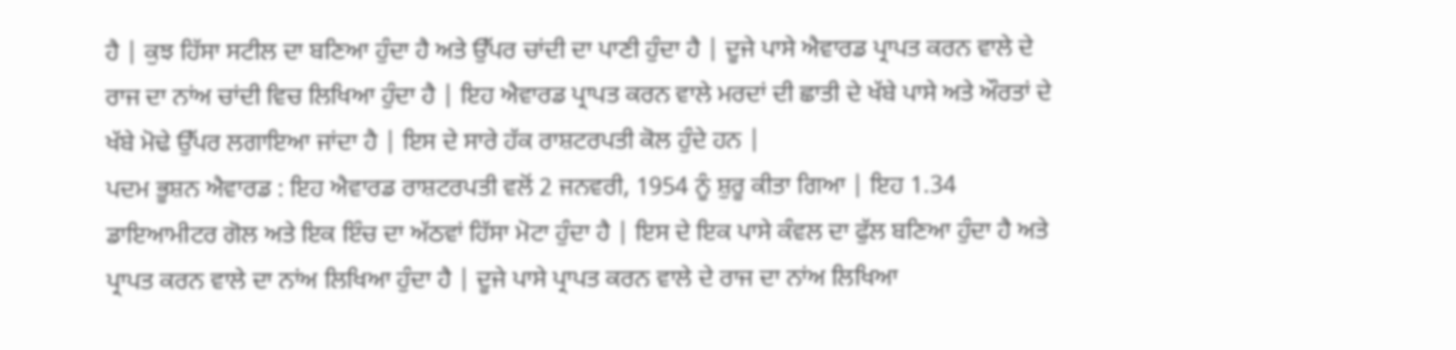ਹੈ | ਕੁਝ ਹਿੱਸਾ ਸਟੀਲ ਦਾ ਬਣਿਆ ਹੁੰਦਾ ਹੈ ਅਤੇ ਉੱਪਰ ਚਾਂਦੀ ਦਾ ਪਾਣੀ ਹੁੰਦਾ ਹੈ | ਦੂਜੇ ਪਾਸੇ ਐਵਾਰਡ ਪ੍ਰਾਪਤ ਕਰਨ ਵਾਲੇ ਦੇ ਰਾਜ ਦਾ ਨਾਂਅ ਚਾਂਦੀ ਵਿਚ ਲਿਖਿਆ ਹੁੰਦਾ ਹੈ | ਇਹ ਐਵਾਰਡ ਪ੍ਰਾਪਤ ਕਰਨ ਵਾਲੇ ਮਰਦਾਂ ਦੀ ਛਾਤੀ ਦੇ ਖੱਬੇ ਪਾਸੇ ਅਤੇ ਔਰਤਾਂ ਦੇ ਖੱਬੇ ਮੋਢੇ ਉੱਪਰ ਲਗਾਇਆ ਜਾਂਦਾ ਹੈ | ਇਸ ਦੇ ਸਾਰੇ ਹੱਕ ਰਾਸ਼ਟਰਪਤੀ ਕੋਲ ਹੁੰਦੇ ਹਨ |
ਪਦਮ ਭੂਸ਼ਨ ਐਵਾਰਡ : ਇਹ ਐਵਾਰਡ ਰਾਸ਼ਟਰਪਤੀ ਵਲੋਂ 2 ਜਨਵਰੀ, 1954 ਨੂੰ ਸ਼ੁਰੂ ਕੀਤਾ ਗਿਆ | ਇਹ 1.34 ਡਾਇਆਮੀਟਰ ਗੋਲ ਅਤੇ ਇਕ ਇੰਚ ਦਾ ਅੱਠਵਾਂ ਹਿੱਸਾ ਮੋਟਾ ਹੁੰਦਾ ਹੈ | ਇਸ ਦੇ ਇਕ ਪਾਸੇ ਕੰਵਲ ਦਾ ਫੁੱਲ ਬਣਿਆ ਹੁੰਦਾ ਹੈ ਅਤੇ ਪ੍ਰਾਪਤ ਕਰਨ ਵਾਲੇ ਦਾ ਨਾਂਅ ਲਿਖਿਆ ਹੁੰਦਾ ਹੈ | ਦੂਜੇ ਪਾਸੇ ਪ੍ਰਾਪਤ ਕਰਨ ਵਾਲੇ ਦੇ ਰਾਜ ਦਾ ਨਾਂਅ ਲਿਖਿਆ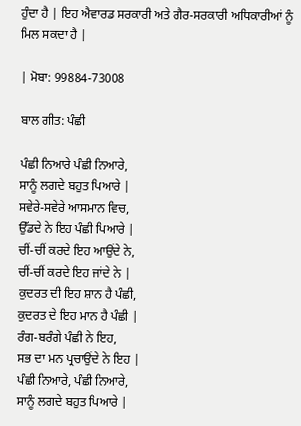ਹੁੰਦਾ ਹੈ | ਇਹ ਐਵਾਰਡ ਸਰਕਾਰੀ ਅਤੇ ਗੈਰ-ਸਰਕਾਰੀ ਅਧਿਕਾਰੀਆਂ ਨੂੰ ਮਿਲ ਸਕਦਾ ਹੈ |

| ਮੋਬਾ: 99884-73008

ਬਾਲ ਗੀਤ: ਪੰਛੀ

ਪੰਛੀ ਨਿਆਰੇ ਪੰਛੀ ਨਿਆਰੇ,
ਸਾਨੂੰ ਲਗਦੇ ਬਹੁਤ ਪਿਆਰੇ |
ਸਵੇਰੇ-ਸਵੇਰੇ ਆਸਮਾਨ ਵਿਚ,
ਉੱਡਦੇ ਨੇ ਇਹ ਪੰਛੀ ਪਿਆਰੇ |
ਚੀਂ-ਚੀਂ ਕਰਦੇ ਇਹ ਆਉਂਦੇ ਨੇ,
ਚੀਂ-ਚੀਂ ਕਰਦੇ ਇਹ ਜਾਂਦੇ ਨੇ |
ਕੁਦਰਤ ਦੀ ਇਹ ਸ਼ਾਨ ਹੈ ਪੰਛੀ,
ਕੁਦਰਤ ਦੇ ਇਹ ਮਾਨ ਹੈ ਪੰਛੀ |
ਰੰਗ-ਬਰੰਗੇ ਪੰਛੀ ਨੇ ਇਹ,
ਸਭ ਦਾ ਮਨ ਪ੍ਰਚਾਉਂਦੇ ਨੇ ਇਹ |
ਪੰਛੀ ਨਿਆਰੇ, ਪੰਛੀ ਨਿਆਰੇ,
ਸਾਨੂੰ ਲਗਦੇ ਬਹੁਤ ਪਿਆਰੇ |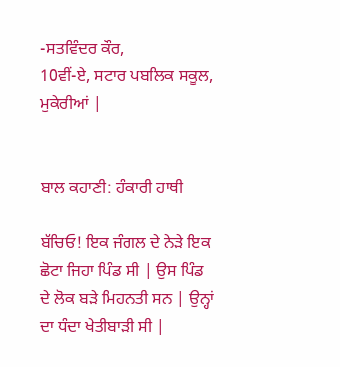-ਸਤਵਿੰਦਰ ਕੌਰ,
10ਵੀਂ-ਏ, ਸਟਾਰ ਪਬਲਿਕ ਸਕੂਲ, ਮੁਕੇਰੀਆਂ |


ਬਾਲ ਕਹਾਣੀ: ਹੰਕਾਰੀ ਹਾਥੀ

ਬੱਚਿਓ! ਇਕ ਜੰਗਲ ਦੇ ਨੇੜੇ ਇਕ ਛੋਟਾ ਜਿਹਾ ਪਿੰਡ ਸੀ | ਉਸ ਪਿੰਡ ਦੇ ਲੋਕ ਬੜੇ ਮਿਹਨਤੀ ਸਨ | ਉਨ੍ਹਾਂ ਦਾ ਧੰਦਾ ਖੇਤੀਬਾੜੀ ਸੀ |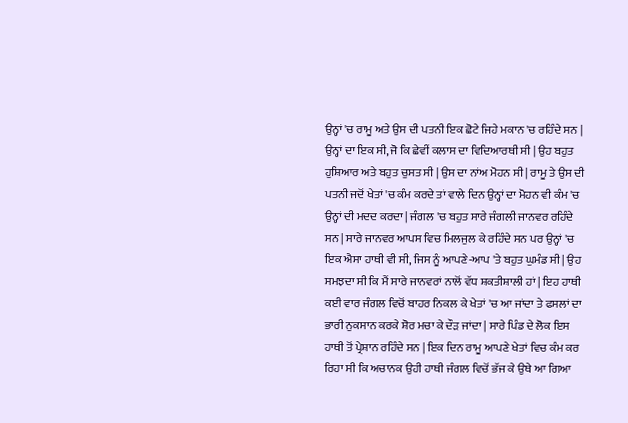ਉਨ੍ਹਾਂ 'ਚ ਰਾਮੂ ਅਤੇ ਉਸ ਦੀ ਪਤਨੀ ਇਕ ਛੋਟੇ ਜਿਹੇ ਮਕਾਨ 'ਚ ਰਹਿੰਦੇ ਸਨ | ਉਨ੍ਹਾਂ ਦਾ ਇਕ ਸੀ, ਜੋ ਕਿ ਛੇਵੀਂ ਕਲਾਸ ਦਾ ਵਿਦਿਆਰਥੀ ਸੀ | ਉਹ ਬਹੁਤ ਹੁਸ਼ਿਆਰ ਅਤੇ ਬਹੁਤ ਚੁਸਤ ਸੀ | ਉਸ ਦਾ ਨਾਂਅ ਮੋਹਨ ਸੀ | ਰਾਮੂ ਤੇ ਉਸ ਦੀ ਪਤਨੀ ਜਦੋਂ ਖੇਤਾਂ 'ਚ ਕੰਮ ਕਰਦੇ ਤਾਂ ਵਾਲੇ ਦਿਨ ਉਨ੍ਹਾਂ ਦਾ ਮੋਹਨ ਵੀ ਕੰਮ 'ਚ ਉਨ੍ਹਾਂ ਦੀ ਮਦਦ ਕਰਦਾ | ਜੰਗਲ 'ਚ ਬਹੁਤ ਸਾਰੇ ਜੰਗਲੀ ਜਾਨਵਰ ਰਹਿੰਦੇ ਸਨ | ਸਾਰੇ ਜਾਨਵਰ ਆਪਸ ਵਿਚ ਮਿਲਜੁਲ ਕੇ ਰਹਿੰਦੇ ਸਨ ਪਰ ਉਨ੍ਹਾਂ 'ਚ ਇਕ ਐਸਾ ਹਾਥੀ ਵੀ ਸੀ, ਜਿਸ ਨੂੰ ਆਪਣੇ-ਆਪ 'ਤੇ ਬਹੁਤ ਘੁਮੰਡ ਸੀ | ਉਹ ਸਮਝਦਾ ਸੀ ਕਿ ਮੈਂ ਸਾਰੇ ਜਾਨਵਰਾਂ ਨਾਲੋਂ ਵੱਧ ਸ਼ਕਤੀਸ਼ਾਲੀ ਹਾਂ | ਇਹ ਹਾਥੀ ਕਈ ਵਾਰ ਜੰਗਲ ਵਿਚੋਂ ਬਾਹਰ ਨਿਕਲ ਕੇ ਖੇਤਾਂ 'ਚ ਆ ਜਾਂਦਾ ਤੇ ਫਸਲਾਂ ਦਾ ਭਾਰੀ ਨੁਕਸਾਨ ਕਰਕੇ ਸ਼ੋਰ ਮਚਾ ਕੇ ਦੌੜ ਜਾਂਦਾ | ਸਾਰੇ ਪਿੰਡ ਦੇ ਲੋਕ ਇਸ ਹਾਥੀ ਤੋਂ ਪ੍ਰੇਸ਼ਾਨ ਰਹਿੰਦੇ ਸਨ | ਇਕ ਦਿਨ ਰਾਮੂ ਆਪਣੇ ਖੇਤਾਂ ਵਿਚ ਕੰਮ ਕਰ ਰਿਹਾ ਸੀ ਕਿ ਅਚਾਨਕ ਉਹੀ ਹਾਥੀ ਜੰਗਲ ਵਿਚੋਂ ਭੱਜ ਕੇ ਉਥੇ ਆ ਗਿਆ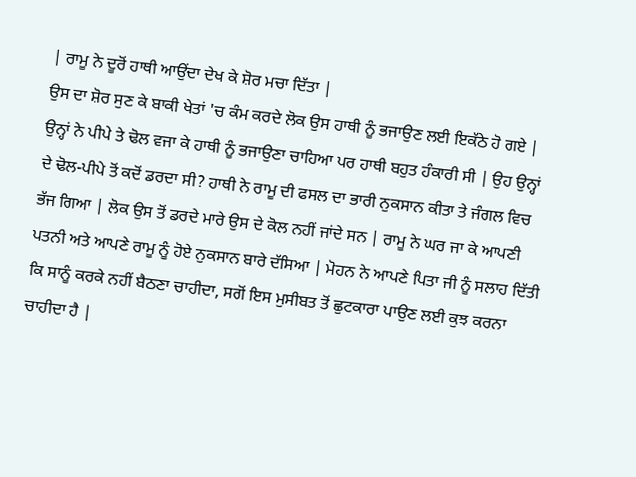| ਰਾਮੂ ਨੇ ਦੂਰੋਂ ਹਾਥੀ ਆਉਂਦਾ ਦੇਖ ਕੇ ਸ਼ੋਰ ਮਚਾ ਦਿੱਤਾ |
ਉਸ ਦਾ ਸ਼ੋਰ ਸੁਣ ਕੇ ਬਾਕੀ ਖੇਤਾਂ 'ਚ ਕੰਮ ਕਰਦੇ ਲੋਕ ਉਸ ਹਾਥੀ ਨੂੰ ਭਜਾਉਣ ਲਈ ਇਕੱਠੇ ਹੋ ਗਏ | ਉਨ੍ਹਾਂ ਨੇ ਪੀਪੇ ਤੇ ਢੋਲ ਵਜਾ ਕੇ ਹਾਥੀ ਨੂੰ ਭਜਾਉਣਾ ਚਾਹਿਆ ਪਰ ਹਾਥੀ ਬਹੁਤ ਹੰਕਾਰੀ ਸੀ | ਉਹ ਉਨ੍ਹਾਂ ਦੇ ਢੋਲ-ਪੀਪੇ ਤੋਂ ਕਦੋਂ ਡਰਦਾ ਸੀ? ਹਾਥੀ ਨੇ ਰਾਮੂ ਦੀ ਫਸਲ ਦਾ ਭਾਰੀ ਨੁਕਸਾਨ ਕੀਤਾ ਤੇ ਜੰਗਲ ਵਿਚ ਭੱਜ ਗਿਆ | ਲੋਕ ਉਸ ਤੋਂ ਡਰਦੇ ਮਾਰੇ ਉਸ ਦੇ ਕੋਲ ਨਹੀਂ ਜਾਂਦੇ ਸਨ | ਰਾਮੂ ਨੇ ਘਰ ਜਾ ਕੇ ਆਪਣੀ ਪਤਨੀ ਅਤੇ ਆਪਣੇ ਰਾਮੂ ਨੂੰ ਹੋਏ ਨੁਕਸਾਨ ਬਾਰੇ ਦੱਸਿਆ | ਮੋਹਨ ਨੇ ਆਪਣੇ ਪਿਤਾ ਜੀ ਨੂੰ ਸਲਾਹ ਦਿੱਤੀ ਕਿ ਸਾਨੂੰ ਕਰਕੇ ਨਹੀਂ ਬੈਠਣਾ ਚਾਹੀਦਾ, ਸਗੋਂ ਇਸ ਮੁਸੀਬਤ ਤੋਂ ਛੁਟਕਾਰਾ ਪਾਉਣ ਲਈ ਕੁਝ ਕਰਨਾ ਚਾਹੀਦਾ ਹੈ |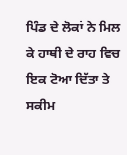ਪਿੰਡ ਦੇ ਲੋਕਾਂ ਨੇ ਮਿਲ ਕੇ ਹਾਥੀ ਦੇ ਰਾਹ ਵਿਚ ਇਕ ਟੋਆ ਦਿੱਤਾ ਤੇ ਸਕੀਮ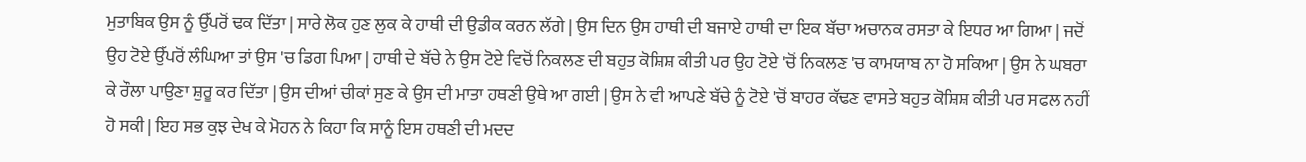ਮੁਤਾਬਿਕ ਉਸ ਨੂੰ ਉੱਪਰੋਂ ਢਕ ਦਿੱਤਾ | ਸਾਰੇ ਲੋਕ ਹੁਣ ਲੁਕ ਕੇ ਹਾਥੀ ਦੀ ਉਡੀਕ ਕਰਨ ਲੱਗੇ | ਉਸ ਦਿਨ ਉਸ ਹਾਥੀ ਦੀ ਬਜਾਏ ਹਾਥੀ ਦਾ ਇਕ ਬੱਚਾ ਅਚਾਨਕ ਰਸਤਾ ਕੇ ਇਧਰ ਆ ਗਿਆ | ਜਦੋਂ ਉਹ ਟੋਏ ਉੱਪਰੋਂ ਲੰਘਿਆ ਤਾਂ ਉਸ 'ਚ ਡਿਗ ਪਿਆ | ਹਾਥੀ ਦੇ ਬੱਚੇ ਨੇ ਉਸ ਟੋਏ ਵਿਚੋਂ ਨਿਕਲਣ ਦੀ ਬਹੁਤ ਕੋਸ਼ਿਸ਼ ਕੀਤੀ ਪਰ ਉਹ ਟੋਏ 'ਚੋਂ ਨਿਕਲਣ 'ਚ ਕਾਮਯਾਬ ਨਾ ਹੋ ਸਕਿਆ | ਉਸ ਨੇ ਘਬਰਾ ਕੇ ਰੌਲਾ ਪਾਉਣਾ ਸ਼ੁਰੂ ਕਰ ਦਿੱਤਾ | ਉਸ ਦੀਆਂ ਚੀਕਾਂ ਸੁਣ ਕੇ ਉਸ ਦੀ ਮਾਤਾ ਹਥਣੀ ਉਥੇ ਆ ਗਈ | ਉਸ ਨੇ ਵੀ ਆਪਣੇ ਬੱਚੇ ਨੂੰ ਟੋਏ 'ਚੋਂ ਬਾਹਰ ਕੱਢਣ ਵਾਸਤੇ ਬਹੁਤ ਕੋਸ਼ਿਸ਼ ਕੀਤੀ ਪਰ ਸਫਲ ਨਹੀਂ ਹੋ ਸਕੀ | ਇਹ ਸਭ ਕੁਝ ਦੇਖ ਕੇ ਮੋਹਨ ਨੇ ਕਿਹਾ ਕਿ ਸਾਨੂੰ ਇਸ ਹਥਣੀ ਦੀ ਮਦਦ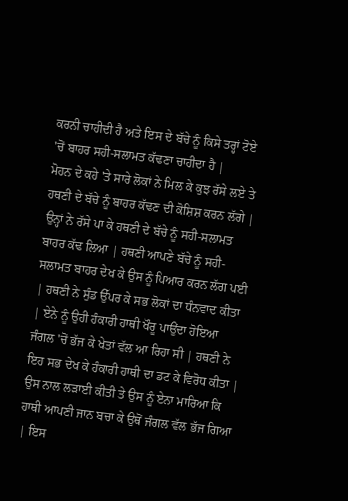ਕਰਨੀ ਚਾਹੀਦੀ ਹੈ ਅਤੇ ਇਸ ਦੇ ਬੱਚੇ ਨੂੰ ਕਿਸੇ ਤਰ੍ਹਾਂ ਟੋਏ 'ਚੋਂ ਬਾਹਰ ਸਹੀ-ਸਲਾਮਤ ਕੱਢਣਾ ਚਾਹੀਦਾ ਹੈ |
ਮੋਹਨ ਦੇ ਕਹੇ 'ਤੇ ਸਾਰੇ ਲੋਕਾਂ ਨੇ ਮਿਲ ਕੇ ਕੁਝ ਰੱਸੇ ਲਏ ਤੇ ਹਥਣੀ ਦੇ ਬੱਚੇ ਨੂੰ ਬਾਹਰ ਕੱਢਣ ਦੀ ਕੋਸ਼ਿਸ਼ ਕਰਨ ਲੱਗੇ | ਉਨ੍ਹਾਂ ਨੇ ਰੱਸੇ ਪਾ ਕੇ ਹਥਣੀ ਦੇ ਬੱਚੇ ਨੂੰ ਸਹੀ-ਸਲਾਮਤ ਬਾਹਰ ਕੱਢ ਲਿਆ | ਹਥਣੀ ਆਪਣੇ ਬੱਚੇ ਨੂੰ ਸਹੀ-ਸਲਾਮਤ ਬਾਹਰ ਦੇਖ ਕੇ ਉਸ ਨੂੰ ਪਿਆਰ ਕਰਨ ਲੱਗ ਪਈ | ਹਥਣੀ ਨੇ ਸੁੰਡ ਉੱਪਰ ਕੇ ਸਭ ਲੋਕਾਂ ਦਾ ਧੰਨਵਾਦ ਕੀਤਾ | ਏਨੇ ਨੂੰ ਉਹੀ ਹੰਕਾਰੀ ਹਾਥੀ ਖੌਰੂ ਪਾਉਂਦਾ ਹੋਇਆ ਜੰਗਲ 'ਚੋਂ ਭੱਜ ਕੇ ਖੇਤਾਂ ਵੱਲ ਆ ਰਿਹਾ ਸੀ | ਹਥਣੀ ਨੇ ਇਹ ਸਭ ਦੇਖ ਕੇ ਹੰਕਾਰੀ ਹਾਥੀ ਦਾ ਡਟ ਕੇ ਵਿਰੋਧ ਕੀਤਾ | ਉਸ ਨਾਲ ਲੜਾਈ ਕੀਤੀ ਤੇ ਉਸ ਨੂੰ ਏਨਾ ਮਾਰਿਆ ਕਿ ਹਾਥੀ ਆਪਣੀ ਜਾਨ ਬਚਾ ਕੇ ਉਥੋਂ ਜੰਗਲ ਵੱਲ ਭੱਜ ਗਿਆ | ਇਸ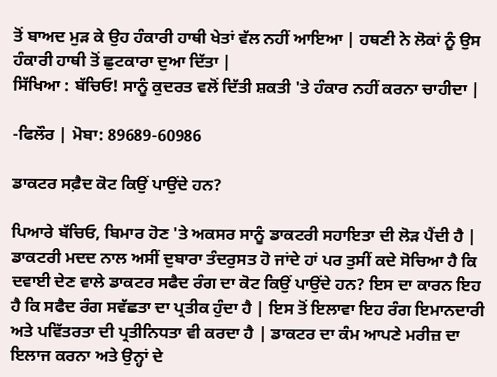ਤੋਂ ਬਾਅਦ ਮੁੜ ਕੇ ਉਹ ਹੰਕਾਰੀ ਹਾਥੀ ਖੇਤਾਂ ਵੱਲ ਨਹੀਂ ਆਇਆ | ਹਥਣੀ ਨੇ ਲੋਕਾਂ ਨੂੰ ਉਸ ਹੰਕਾਰੀ ਹਾਥੀ ਤੋਂ ਛੁਟਕਾਰਾ ਦੁਆ ਦਿੱਤਾ |
ਸਿੱਖਿਆ : ਬੱਚਿਓ! ਸਾਨੂੰ ਕੁਦਰਤ ਵਲੋਂ ਦਿੱਤੀ ਸ਼ਕਤੀ 'ਤੇ ਹੰਕਾਰ ਨਹੀਂ ਕਰਨਾ ਚਾਹੀਦਾ |

-ਫਿਲੌਰ | ਮੋਬਾ: 89689-60986

ਡਾਕਟਰ ਸਫ਼ੈਦ ਕੋਟ ਕਿਉਂ ਪਾਉਂਦੇ ਹਨ?

ਪਿਆਰੇ ਬੱਚਿਓ, ਬਿਮਾਰ ਹੋਣ 'ਤੇ ਅਕਸਰ ਸਾਨੂੰ ਡਾਕਟਰੀ ਸਹਾਇਤਾ ਦੀ ਲੋੜ ਪੈਂਦੀ ਹੈ | ਡਾਕਟਰੀ ਮਦਦ ਨਾਲ ਅਸੀਂ ਦੁਬਾਰਾ ਤੰਦਰੁਸਤ ਹੋ ਜਾਂਦੇ ਹਾਂ ਪਰ ਤੁਸੀਂ ਕਦੇ ਸੋਚਿਆ ਹੈ ਕਿ ਦਵਾਈ ਦੇਣ ਵਾਲੇ ਡਾਕਟਰ ਸਫੈਦ ਰੰਗ ਦਾ ਕੋਟ ਕਿਉਂ ਪਾਉਂਦੇ ਹਨ? ਇਸ ਦਾ ਕਾਰਨ ਇਹ ਹੈ ਕਿ ਸਫੈਦ ਰੰਗ ਸਵੱਛਤਾ ਦਾ ਪ੍ਰਤੀਕ ਹੁੰਦਾ ਹੈ | ਇਸ ਤੋਂ ਇਲਾਵਾ ਇਹ ਰੰਗ ਇਮਾਨਦਾਰੀ ਅਤੇ ਪਵਿੱਤਰਤਾ ਦੀ ਪ੍ਰਤੀਨਿਧਤਾ ਵੀ ਕਰਦਾ ਹੈ | ਡਾਕਟਰ ਦਾ ਕੰਮ ਆਪਣੇ ਮਰੀਜ਼ ਦਾ ਇਲਾਜ ਕਰਨਾ ਅਤੇ ਉਨ੍ਹਾਂ ਦੇ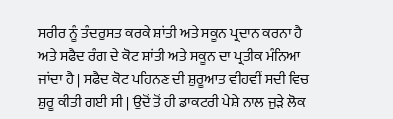ਸਰੀਰ ਨੂੰ ਤੰਦਰੁਸਤ ਕਰਕੇ ਸ਼ਾਂਤੀ ਅਤੇ ਸਕੂਨ ਪ੍ਰਦਾਨ ਕਰਨਾ ਹੈ ਅਤੇ ਸਫੈਦ ਰੰਗ ਦੇ ਕੋਟ ਸ਼ਾਂਤੀ ਅਤੇ ਸਕੂਨ ਦਾ ਪ੍ਰਤੀਕ ਮੰਨਿਆ ਜਾਂਦਾ ਹੈ | ਸਫੈਦ ਕੋਟ ਪਹਿਨਣ ਦੀ ਸ਼ੁਰੂਆਤ ਵੀਹਵੀਂ ਸਦੀ ਵਿਚ ਸ਼ੁਰੂ ਕੀਤੀ ਗਈ ਸੀ | ਉਦੋਂ ਤੋਂ ਹੀ ਡਾਕਟਰੀ ਪੇਸ਼ੇ ਨਾਲ ਜੁੜੇ ਲੋਕ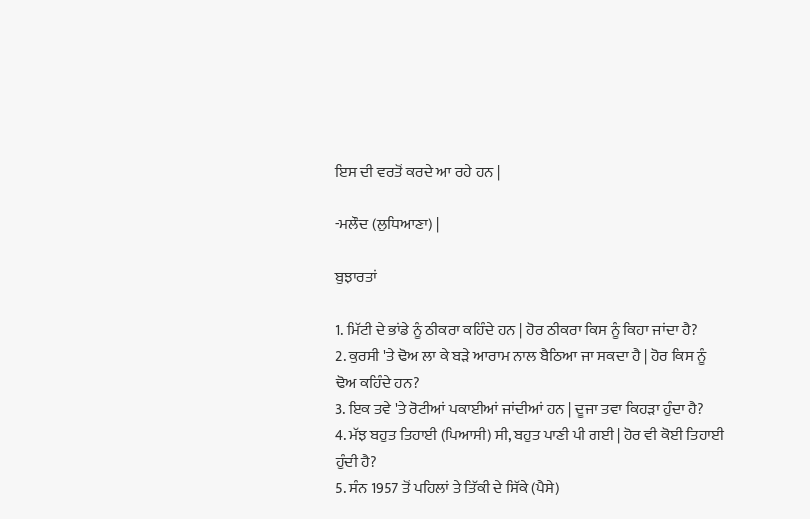ਇਸ ਦੀ ਵਰਤੋਂ ਕਰਦੇ ਆ ਰਹੇ ਹਨ |

-ਮਲੌਦ (ਲੁਧਿਆਣਾ) |

ਬੁਝਾਰਤਾਂ

1. ਮਿੱਟੀ ਦੇ ਭਾਂਡੇ ਨੂੰ ਠੀਕਰਾ ਕਹਿੰਦੇ ਹਨ | ਹੋਰ ਠੀਕਰਾ ਕਿਸ ਨੂੰ ਕਿਹਾ ਜਾਂਦਾ ਹੈ?
2. ਕੁਰਸੀ 'ਤੇ ਢੋਅ ਲਾ ਕੇ ਬੜੇ ਆਰਾਮ ਨਾਲ ਬੈਠਿਆ ਜਾ ਸਕਦਾ ਹੈ | ਹੋਰ ਕਿਸ ਨੂੰ ਢੋਅ ਕਹਿੰਦੇ ਹਨ?
3. ਇਕ ਤਵੇ 'ਤੇ ਰੋਟੀਆਂ ਪਕਾਈਆਂ ਜਾਂਦੀਆਂ ਹਨ | ਦੂਜਾ ਤਵਾ ਕਿਹੜਾ ਹੁੰਦਾ ਹੈ?
4. ਮੱਝ ਬਹੁਤ ਤਿਹਾਈ (ਪਿਆਸੀ) ਸੀ, ਬਹੁਤ ਪਾਣੀ ਪੀ ਗਈ | ਹੋਰ ਵੀ ਕੋਈ ਤਿਹਾਈ ਹੁੰਦੀ ਹੈ?
5. ਸੰਨ 1957 ਤੋਂ ਪਹਿਲਾਂ ਤੇ ਤਿੱਕੀ ਦੇ ਸਿੱਕੇ (ਪੈਸੇ)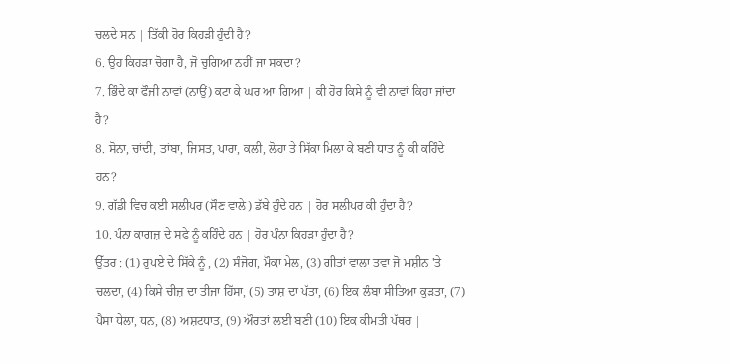ਚਲਦੇ ਸਨ | ਤਿੱਕੀ ਹੋਰ ਕਿਹੜੀ ਹੁੰਦੀ ਹੈ?
6. ਉਹ ਕਿਹੜਾ ਚੋਗਾ ਹੈ, ਜੋ ਚੁਗਿਆ ਨਹੀਂ ਜਾ ਸਕਦਾ?
7. ਭਿੰਦੇ ਕਾ ਫੌਜੀ ਨਾਵਾਂ (ਨਾਉਂ) ਕਟਾ ਕੇ ਘਰ ਆ ਗਿਆ | ਕੀ ਹੋਰ ਕਿਸੇ ਨੂੰ ਵੀ ਨਾਵਾਂ ਕਿਹਾ ਜਾਂਦਾ ਹੈ?
8. ਸੋਨਾ, ਚਾਂਦੀ, ਤਾਂਬਾ, ਜਿਸਤ, ਪਾਰਾ, ਕਲੀ, ਲੋਹਾ ਤੇ ਸਿੱਕਾ ਮਿਲਾ ਕੇ ਬਣੀ ਧਾਤ ਨੂੰ ਕੀ ਕਹਿੰਦੇ ਹਨ?
9. ਗੱਡੀ ਵਿਚ ਕਈ ਸਲੀਪਰ (ਸੌਣ ਵਾਲੇ) ਡੱਬੇ ਹੁੰਦੇ ਹਨ | ਹੋਰ ਸਲੀਪਰ ਕੀ ਹੁੰਦਾ ਹੈ?
10. ਪੰਨਾ ਕਾਗਜ਼ ਦੇ ਸਫੇ ਨੂੰ ਕਹਿੰਦੇ ਹਨ | ਹੋਰ ਪੰਨਾ ਕਿਹੜਾ ਹੁੰਦਾ ਹੈ?
ਉੱਤਰ : (1) ਰੁਪਏ ਦੇ ਸਿੱਕੇ ਨੂੰ , (2) ਸੰਜੋਗ, ਮੌਕਾ ਮੇਲ, (3) ਗੀਤਾਂ ਵਾਲਾ ਤਵਾ ਜੋ ਮਸ਼ੀਨ 'ਤੇ ਚਲਦਾ, (4) ਕਿਸੇ ਚੀਜ਼ ਦਾ ਤੀਜਾ ਹਿੱਸਾ, (5) ਤਾਸ਼ ਦਾ ਪੱਤਾ, (6) ਇਕ ਲੰਬਾ ਸੀਤਿਆ ਕੁੜਤਾ, (7) ਪੈਸਾ ਧੇਲਾ, ਧਨ, (8) ਅਸ਼ਟਧਾਤ, (9) ਔਰਤਾਂ ਲਈ ਬਣੀ (10) ਇਕ ਕੀਮਤੀ ਪੱਥਰ |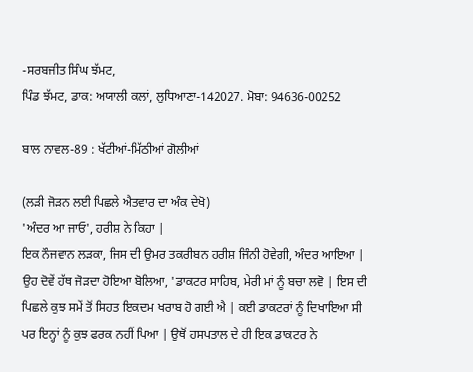-ਸਰਬਜੀਤ ਸਿੰਘ ਝੱਮਟ,
ਪਿੰਡ ਝੱਮਟ, ਡਾਕ: ਅਯਾਲੀ ਕਲਾਂ, ਲੁਧਿਆਣਾ-142027. ਮੋਬਾ: 94636-00252

ਬਾਲ ਨਾਵਲ-89 : ਖੱਟੀਆਂ-ਮਿੱਠੀਆਂ ਗੋਲੀਆਂ

(ਲੜੀ ਜੋੜਨ ਲਈ ਪਿਛਲੇ ਐਤਵਾਰ ਦਾ ਅੰਕ ਦੇਖੋ)
'ਅੰਦਰ ਆ ਜਾਓ', ਹਰੀਸ਼ ਨੇ ਕਿਹਾ |
ਇਕ ਨੌਜਵਾਨ ਲੜਕਾ, ਜਿਸ ਦੀ ਉਮਰ ਤਕਰੀਬਨ ਹਰੀਸ਼ ਜਿੰਨੀ ਹੋਵੇਗੀ, ਅੰਦਰ ਆਇਆ | ਉਹ ਦੋਵੇਂ ਹੱਥ ਜੋੜਦਾ ਹੋਇਆ ਬੋਲਿਆ, 'ਡਾਕਟਰ ਸਾਹਿਬ, ਮੇਰੀ ਮਾਂ ਨੂੰ ਬਚਾ ਲਵੋ | ਇਸ ਦੀ ਪਿਛਲੇ ਕੁਝ ਸਮੇਂ ਤੋਂ ਸਿਹਤ ਇਕਦਮ ਖਰਾਬ ਹੋ ਗਈ ਐ | ਕਈ ਡਾਕਟਰਾਂ ਨੂੰ ਦਿਖਾਇਆ ਸੀ ਪਰ ਇਨ੍ਹਾਂ ਨੂੰ ਕੁਝ ਫਰਕ ਨਹੀਂ ਪਿਆ | ਉਥੋਂ ਹਸਪਤਾਲ ਦੇ ਹੀ ਇਕ ਡਾਕਟਰ ਨੇ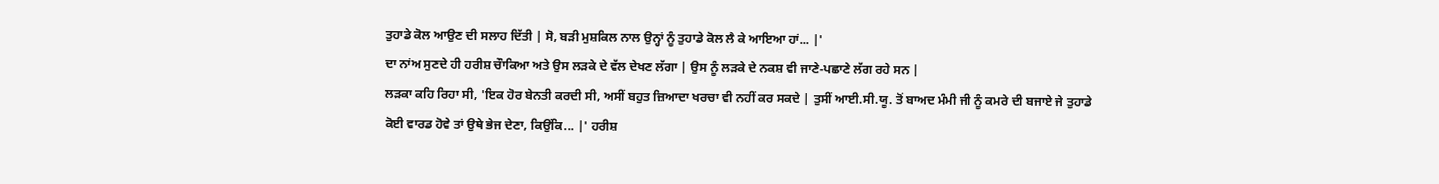ਤੁਹਾਡੇ ਕੋਲ ਆਉਣ ਦੀ ਸਲਾਹ ਦਿੱਤੀ | ਸੋ, ਬੜੀ ਮੁਸ਼ਕਿਲ ਨਾਲ ਉਨ੍ਹਾਂ ਨੂੰ ਤੁਹਾਡੇ ਕੋਲ ਲੈ ਕੇ ਆਇਆ ਹਾਂ... |'
ਦਾ ਨਾਂਅ ਸੁਣਦੇ ਹੀ ਹਰੀਸ਼ ਚੌਾਕਿਆ ਅਤੇ ਉਸ ਲੜਕੇ ਦੇ ਵੱਲ ਦੇਖਣ ਲੱਗਾ | ਉਸ ਨੂੰ ਲੜਕੇ ਦੇ ਨਕਸ਼ ਵੀ ਜਾਣੇ-ਪਛਾਣੇ ਲੱਗ ਰਹੇ ਸਨ |
ਲੜਕਾ ਕਹਿ ਰਿਹਾ ਸੀ, 'ਇਕ ਹੋਰ ਬੇਨਤੀ ਕਰਦੀ ਸੀ, ਅਸੀਂ ਬਹੁਤ ਜ਼ਿਆਦਾ ਖਰਚਾ ਵੀ ਨਹੀਂ ਕਰ ਸਕਦੇ | ਤੁਸੀਂ ਆਈ.ਸੀ.ਯੂ. ਤੋਂ ਬਾਅਦ ਮੰਮੀ ਜੀ ਨੂੰ ਕਮਰੇ ਦੀ ਬਜਾਏ ਜੇ ਤੁਹਾਡੇ ਕੋਈ ਵਾਰਡ ਹੋਵੇ ਤਾਂ ਉਥੇ ਭੇਜ ਦੇਣਾ, ਕਿਉਂਕਿ... |' ਹਰੀਸ਼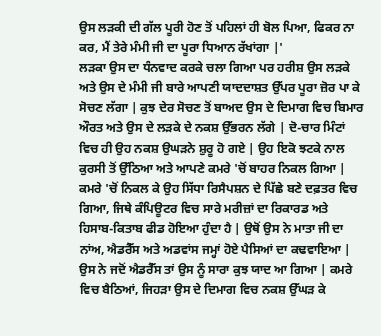ਉਸ ਲੜਕੀ ਦੀ ਗੱਲ ਪੂਰੀ ਹੋਣ ਤੋਂ ਪਹਿਲਾਂ ਹੀ ਬੋਲ ਪਿਆ, ਫਿਕਰ ਨਾ ਕਰ, ਮੈਂ ਤੇਰੇ ਮੰਮੀ ਜੀ ਦਾ ਪੂਰਾ ਧਿਆਨ ਰੱਖਾਂਗਾ |'
ਲੜਕਾ ਉਸ ਦਾ ਧੰਨਵਾਦ ਕਰਕੇ ਚਲਾ ਗਿਆ ਪਰ ਹਰੀਸ਼ ਉਸ ਲੜਕੇ ਅਤੇ ਉਸ ਦੇ ਮੰਮੀ ਜੀ ਬਾਰੇ ਆਪਣੀ ਯਾਦਦਾਸ਼ਤ ਉੱਪਰ ਪੂਰਾ ਜ਼ੋਰ ਪਾ ਕੇ ਸੋਚਣ ਲੱਗਾ | ਕੁਝ ਦੇਰ ਸੋਚਣ ਤੋਂ ਬਾਅਦ ਉਸ ਦੇ ਦਿਮਾਗ ਵਿਚ ਬਿਮਾਰ ਔਰਤ ਅਤੇ ਉਸ ਦੇ ਲੜਕੇ ਦੇ ਨਕਸ਼ ਉੱਭਰਨ ਲੱਗੇ | ਦੋ-ਚਾਰ ਮਿੰਟਾਂ ਵਿਚ ਹੀ ਉਹ ਨਕਸ਼ ਉਘੜਨੇ ਸ਼ੁਰੂ ਹੋ ਗਏ | ਉਹ ਇਕੋ ਝਟਕੇ ਨਾਲ ਕੁਰਸੀ ਤੋਂ ਉੱਠਿਆ ਅਤੇ ਆਪਣੇ ਕਮਰੇ 'ਚੋਂ ਬਾਹਰ ਨਿਕਲ ਗਿਆ |
ਕਮਰੇ 'ਚੋਂ ਨਿਕਲ ਕੇ ਉਹ ਸਿੱਧਾ ਰਿਸੈਪਸ਼ਨ ਦੇ ਪਿੱਛੇ ਬਣੇ ਦਫ਼ਤਰ ਵਿਚ ਗਿਆ, ਜਿਥੇ ਕੰਪਿਊਟਰ ਵਿਚ ਸਾਰੇ ਮਰੀਜ਼ਾਂ ਦਾ ਰਿਕਾਰਡ ਅਤੇ ਹਿਸਾਬ-ਕਿਤਾਬ ਫੀਡ ਹੋਇਆ ਹੁੰਦਾ ਹੈ | ਉਥੋਂ ਉਸ ਨੇ ਮਾਤਾ ਜੀ ਦਾ ਨਾਂਅ, ਐਡਰੈੱਸ ਅਤੇ ਅਡਵਾਂਸ ਜਮ੍ਹਾਂ ਹੋਏ ਪੈਸਿਆਂ ਦਾ ਕਢਵਾਇਆ | ਉਸ ਨੇ ਜਦੋਂ ਐਡਰੈੱਸ ਤਾਂ ਉਸ ਨੂੰ ਸਾਰਾ ਕੁਝ ਯਾਦ ਆ ਗਿਆ | ਕਮਰੇ ਵਿਚ ਬੈਠਿਆਂ, ਜਿਹੜਾ ਉਸ ਦੇ ਦਿਮਾਗ ਵਿਚ ਨਕਸ਼ ਉੱਘੜ ਕੇ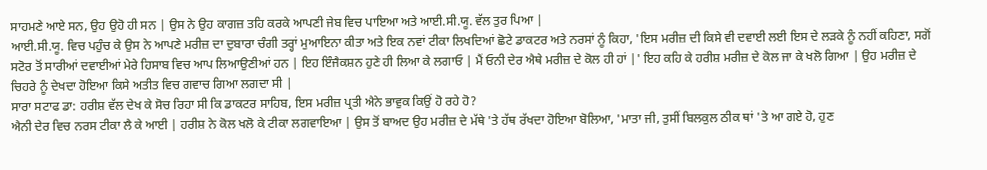ਸਾਹਮਣੇ ਆਏ ਸਨ, ਉਹ ਉਹੋ ਹੀ ਸਨ | ਉਸ ਨੇ ਉਹ ਕਾਗਜ਼ ਤਹਿ ਕਰਕੇ ਆਪਣੀ ਜੇਬ ਵਿਚ ਪਾਇਆ ਅਤੇ ਆਈ.ਸੀ.ਯੂ. ਵੱਲ ਤੁਰ ਪਿਆ |
ਆਈ.ਸੀ.ਯੂ. ਵਿਚ ਪਹੁੰਚ ਕੇ ਉਸ ਨੇ ਆਪਣੇ ਮਰੀਜ਼ ਦਾ ਦੁਬਾਰਾ ਚੰਗੀ ਤਰ੍ਹਾਂ ਮੁਆਇਨਾ ਕੀਤਾ ਅਤੇ ਇਕ ਨਵਾਂ ਟੀਕਾ ਲਿਖਦਿਆਂ ਛੋਟੇ ਡਾਕਟਰ ਅਤੇ ਨਰਸਾਂ ਨੂੰ ਕਿਹਾ, 'ਇਸ ਮਰੀਜ਼ ਦੀ ਕਿਸੇ ਵੀ ਦਵਾਈ ਲਈ ਇਸ ਦੇ ਲੜਕੇ ਨੂੰ ਨਹੀਂ ਕਹਿਣਾ, ਸਗੋਂ ਸਟੋਰ ਤੋਂ ਸਾਰੀਆਂ ਦਵਾਈਆਂ ਮੇਰੇ ਹਿਸਾਬ ਵਿਚ ਆਪ ਲਿਆਉਣੀਆਂ ਹਨ | ਇਹ ਇੰਜੈਕਸ਼ਨ ਹੁਣੇ ਹੀ ਲਿਆ ਕੇ ਲਗਾਓ | ਮੈਂ ਓਨੀ ਦੇਰ ਐਥੇ ਮਰੀਜ਼ ਦੇ ਕੋਲ ਹੀ ਹਾਂ |' ਇਹ ਕਹਿ ਕੇ ਹਰੀਸ਼ ਮਰੀਜ਼ ਦੇ ਕੋਲ ਜਾ ਕੇ ਖਲੋ ਗਿਆ | ਉਹ ਮਰੀਜ਼ ਦੇ ਚਿਹਰੇ ਨੂੰ ਦੇਖਦਾ ਹੋਇਆ ਕਿਸੇ ਅਤੀਤ ਵਿਚ ਗਵਾਚ ਗਿਆ ਲਗਦਾ ਸੀ |
ਸਾਰਾ ਸਟਾਫ ਡਾ: ਹਰੀਸ਼ ਵੱਲ ਦੇਖ ਕੇ ਸੋਚ ਰਿਹਾ ਸੀ ਕਿ ਡਾਕਟਰ ਸਾਹਿਬ, ਇਸ ਮਰੀਜ਼ ਪ੍ਰਤੀ ਐਨੇ ਭਾਵੁਕ ਕਿਉਂ ਹੋ ਰਹੇ ਹੋ?
ਐਨੀ ਦੇਰ ਵਿਚ ਨਰਸ ਟੀਕਾ ਲੈ ਕੇ ਆਈ | ਹਰੀਸ਼ ਨੇ ਕੋਲ ਖਲੋ ਕੇ ਟੀਕਾ ਲਗਵਾਇਆ | ਉਸ ਤੋਂ ਬਾਅਦ ਉਹ ਮਰੀਜ਼ ਦੇ ਮੱਥੇ 'ਤੇ ਹੱਥ ਰੱਖਦਾ ਹੋਇਆ ਬੋਲਿਆ, 'ਮਾਤਾ ਜੀ, ਤੁਸੀਂ ਬਿਲਕੁਲ ਠੀਕ ਥਾਂ 'ਤੇ ਆ ਗਏ ਹੋ, ਹੁਣ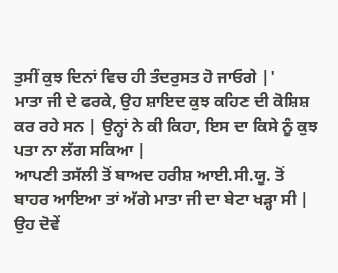ਤੁਸੀਂ ਕੁਝ ਦਿਨਾਂ ਵਿਚ ਹੀ ਤੰਦਰੁਸਤ ਹੋ ਜਾਓਗੇ |'
ਮਾਤਾ ਜੀ ਦੇ ਫਰਕੇ, ਉਹ ਸ਼ਾਇਦ ਕੁਝ ਕਹਿਣ ਦੀ ਕੋਸ਼ਿਸ਼ ਕਰ ਰਹੇ ਸਨ | ਉਨ੍ਹਾਂ ਨੇ ਕੀ ਕਿਹਾ, ਇਸ ਦਾ ਕਿਸੇ ਨੂੰ ਕੁਝ ਪਤਾ ਨਾ ਲੱਗ ਸਕਿਆ |
ਆਪਣੀ ਤਸੱਲੀ ਤੋਂ ਬਾਅਦ ਹਰੀਸ਼ ਆਈ.ਸੀ.ਯੂ. ਤੋਂ ਬਾਹਰ ਆਇਆ ਤਾਂ ਅੱਗੇ ਮਾਤਾ ਜੀ ਦਾ ਬੇਟਾ ਖੜ੍ਹਾ ਸੀ | ਉਹ ਦੋਵੇਂ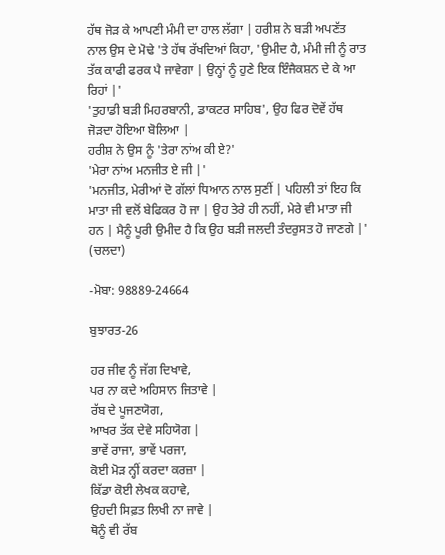ਹੱਥ ਜੋੜ ਕੇ ਆਪਣੀ ਮੰਮੀ ਦਾ ਹਾਲ ਲੱਗਾ | ਹਰੀਸ਼ ਨੇ ਬੜੀ ਅਪਣੱਤ ਨਾਲ ਉਸ ਦੇ ਮੋਢੇ 'ਤੇ ਹੱਥ ਰੱਖਦਿਆਂ ਕਿਹਾ, 'ਉਮੀਦ ਹੈ, ਮੰਮੀ ਜੀ ਨੂੰ ਰਾਤ ਤੱਕ ਕਾਫੀ ਫਰਕ ਪੈ ਜਾਵੇਗਾ | ਉਨ੍ਹਾਂ ਨੂੰ ਹੁਣੇ ਇਕ ਇੰਜੈਕਸ਼ਨ ਦੇ ਕੇ ਆ ਰਿਹਾਂ |'
'ਤੁਹਾਡੀ ਬੜੀ ਮਿਹਰਬਾਨੀ, ਡਾਕਟਰ ਸਾਹਿਬ', ਉਹ ਫਿਰ ਦੋਵੇਂ ਹੱਥ ਜੋੜਦਾ ਹੋਇਆ ਬੋਲਿਆ |
ਹਰੀਸ਼ ਨੇ ਉਸ ਨੂੰ 'ਤੇਰਾ ਨਾਂਅ ਕੀ ਏ?'
'ਮੇਰਾ ਨਾਂਅ ਮਨਜੀਤ ਏ ਜੀ |'
'ਮਨਜੀਤ, ਮੇਰੀਆਂ ਦੋ ਗੱਲਾਂ ਧਿਆਨ ਨਾਲ ਸੁਣੀਂ | ਪਹਿਲੀ ਤਾਂ ਇਹ ਕਿ ਮਾਤਾ ਜੀ ਵਲੋਂ ਬੇਫਿਕਰ ਹੋ ਜਾ | ਉਹ ਤੇਰੇ ਹੀ ਨਹੀਂ, ਮੇਰੇ ਵੀ ਮਾਤਾ ਜੀ ਹਨ | ਮੈਨੂੰ ਪੂਰੀ ਉਮੀਦ ਹੈ ਕਿ ਉਹ ਬੜੀ ਜਲਦੀ ਤੰਦਰੁਸਤ ਹੋ ਜਾਣਗੇ |' (ਚਲਦਾ)

-ਮੋਬਾ: 98889-24664

ਬੁਝਾਰਤ-26

ਹਰ ਜੀਵ ਨੂੰ ਜੱਗ ਦਿਖਾਵੇ,
ਪਰ ਨਾ ਕਦੇ ਅਹਿਸਾਨ ਜਿਤਾਵੇ |
ਰੱਬ ਦੇ ਪੂਜਣਯੋਗ,
ਆਖਰ ਤੱਕ ਦੇਵੇ ਸਹਿਯੋਗ |
ਭਾਵੇਂ ਰਾਜਾ, ਭਾਵੇਂ ਪਰਜਾ,
ਕੋਈ ਮੋੜ ਨ੍ਹੀਂ ਕਰਦਾ ਕਰਜ਼ਾ |
ਕਿੱਡਾ ਕੋਈ ਲੇਖਕ ਕਹਾਵੇ,
ਉਹਦੀ ਸਿਫ਼ਤ ਲਿਖੀ ਨਾ ਜਾਵੇ |
ਥੋਨੂੰ ਵੀ ਰੱਬ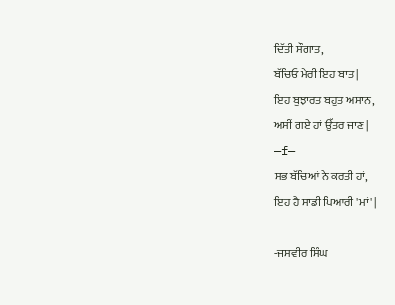ਦਿੱਤੀ ਸੌਗਾਤ,
ਬੱਚਿਓ ਮੇਰੀ ਇਹ ਬਾਤ |
ਇਹ ਬੁਝਾਰਤ ਬਹੁਤ ਅਸਾਨ,
ਅਸੀਂ ਗਏ ਹਾਂ ਉੱਤਰ ਜਾਣ |
—f—
ਸਭ ਬੱਚਿਆਂ ਨੇ ਕਰਤੀ ਹਾਂ,
ਇਹ ਹੈ ਸਾਡੀ ਪਿਆਰੀ 'ਮਾਂ' |

-ਜਸਵੀਰ ਸਿੰਘ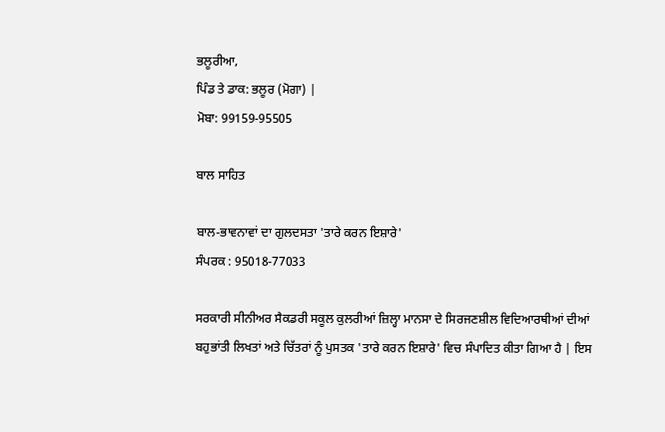ਭਲੂਰੀਆ,
ਪਿੰਡ ਤੇ ਡਾਕ: ਭਲੂਰ (ਮੋਗਾ) |
ਮੋਬਾ: 99159-95505

ਬਾਲ ਸਾਹਿਤ

ਬਾਲ-ਭਾਵਨਾਵਾਂ ਦਾ ਗੁਲਦਸਤਾ 'ਤਾਰੇ ਕਰਨ ਇਸ਼ਾਰੇ'
ਸੰਪਰਕ : 95018-77033

ਸਰਕਾਰੀ ਸੀਨੀਅਰ ਸੈਕਡਰੀ ਸਕੂਲ ਕੁਲਰੀਆਂ ਜ਼ਿਲ੍ਹਾ ਮਾਨਸਾ ਦੇ ਸਿਰਜਣਸ਼ੀਲ ਵਿਦਿਆਰਥੀਆਂ ਦੀਆਂ ਬਹੁਭਾਂਤੀ ਲਿਖਤਾਂ ਅਤੇ ਚਿੱਤਰਾਂ ਨੂੰ ਪੁਸਤਕ 'ਤਾਰੇ ਕਰਨ ਇਸ਼ਾਰੇ' ਵਿਚ ਸੰਪਾਦਿਤ ਕੀਤਾ ਗਿਆ ਹੈ | ਇਸ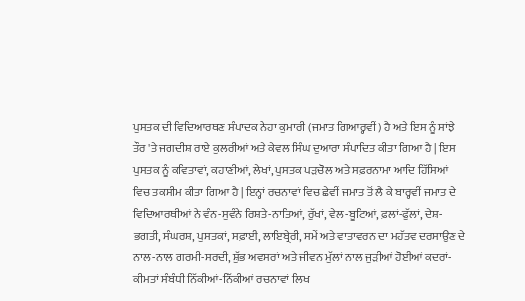ਪੁਸਤਕ ਦੀ ਵਿਦਿਆਰਥਣ ਸੰਪਾਦਕ ਨੇਹਾ ਕੁਮਾਰੀ (ਜਮਾਤ ਗਿਆਰ੍ਹਵੀਂ) ਹੈ ਅਤੇ ਇਸ ਨੂੰ ਸਾਂਝੇ ਤੌਰ 'ਤੇ ਜਗਦੀਸ਼ ਰਾਏ ਕੁਲਰੀਆਂ ਅਤੇ ਕੇਵਲ ਸਿੰਘ ਦੁਆਰਾ ਸੰਪਾਦਿਤ ਕੀਤਾ ਗਿਆ ਹੈ | ਇਸ ਪੁਸਤਕ ਨੂੰ ਕਵਿਤਾਵਾਂ, ਕਹਾਣੀਆਂ, ਲੇਖਾਂ, ਪੁਸਤਕ ਪੜਚੋਲ ਅਤੇ ਸਫ਼ਰਨਾਮਾ ਆਦਿ ਹਿੱਸਿਆਂ ਵਿਚ ਤਕਸੀਮ ਕੀਤਾ ਗਿਆ ਹੈ | ਇਨ੍ਹਾਂ ਰਚਨਾਵਾਂ ਵਿਚ ਛੇਵੀਂ ਜਮਾਤ ਤੋਂ ਲੈ ਕੇ ਬਾਰ੍ਹਵੀਂ ਜਮਾਤ ਦੇ ਵਿਦਿਆਰਥੀਆਂ ਨੇ ਵੰਨ-ਸੁਵੰਨੇ ਰਿਸ਼ਤੇ-ਨਾਤਿਆਂ, ਰੁੱਖਾਂ, ਵੇਲ-ਬੂਟਿਆਂ, ਫ਼ਲਾਂ-ਫੁੱਲਾਂ, ਦੇਸ਼-ਭਗਤੀ, ਸੰਘਰਸ਼, ਪੁਸਤਕਾਂ, ਸਫ਼ਾਈ, ਲਾਇਬ੍ਰੇਰੀ, ਸਮੇਂ ਅਤੇ ਵਾਤਾਵਰਨ ਦਾ ਮਹੱਤਵ ਦਰਸਾਉਣ ਦੇ ਨਾਲ-ਨਾਲ ਗਰਮੀ-ਸਰਦੀ, ਸ਼ੁੱਭ ਅਵਸਰਾਂ ਅਤੇ ਜੀਵਨ ਮੁੱਲਾਂ ਨਾਲ ਜੁੜੀਆਂ ਹੋਈਆਂ ਕਦਰਾਂ-ਕੀਮਤਾਂ ਸੰਬੰਧੀ ਨਿੱਕੀਆਂ-ਨਿੱਕੀਆਂ ਰਚਨਾਵਾਂ ਲਿਖ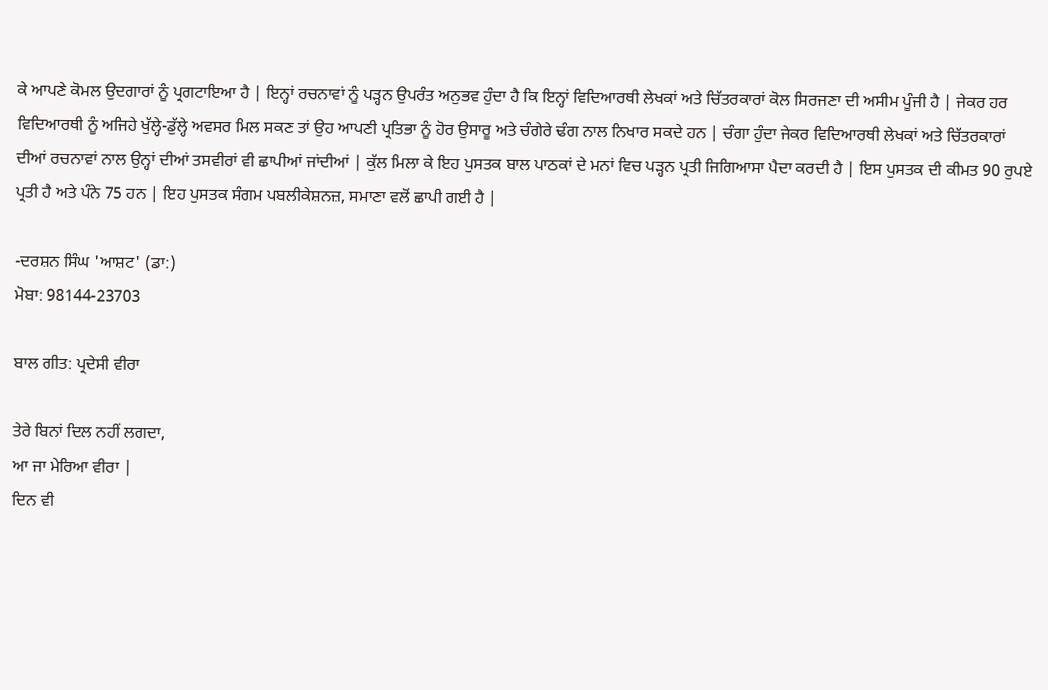ਕੇ ਆਪਣੇ ਕੋਮਲ ਉਦਗਾਰਾਂ ਨੂੰ ਪ੍ਰਗਟਾਇਆ ਹੈ | ਇਨ੍ਹਾਂ ਰਚਨਾਵਾਂ ਨੂੰ ਪੜ੍ਹਨ ਉਪਰੰਤ ਅਨੁਭਵ ਹੁੰਦਾ ਹੈ ਕਿ ਇਨ੍ਹਾਂ ਵਿਦਿਆਰਥੀ ਲੇਖਕਾਂ ਅਤੇ ਚਿੱਤਰਕਾਰਾਂ ਕੋਲ ਸਿਰਜਣਾ ਦੀ ਅਸੀਮ ਪੂੰਜੀ ਹੈ | ਜੇਕਰ ਹਰ ਵਿਦਿਆਰਥੀ ਨੂੰ ਅਜਿਹੇ ਖੁੱਲ੍ਹੇ-ਡੁੱਲ੍ਹੇ ਅਵਸਰ ਮਿਲ ਸਕਣ ਤਾਂ ਉਹ ਆਪਣੀ ਪ੍ਰਤਿਭਾ ਨੂੰ ਹੋਰ ਉਸਾਰੂ ਅਤੇ ਚੰਗੇਰੇ ਢੰਗ ਨਾਲ ਨਿਖਾਰ ਸਕਦੇ ਹਨ | ਚੰਗਾ ਹੁੰਦਾ ਜੇਕਰ ਵਿਦਿਆਰਥੀ ਲੇਖਕਾਂ ਅਤੇ ਚਿੱਤਰਕਾਰਾਂ ਦੀਆਂ ਰਚਨਾਵਾਂ ਨਾਲ ਉਨ੍ਹਾਂ ਦੀਆਂ ਤਸਵੀਰਾਂ ਵੀ ਛਾਪੀਆਂ ਜਾਂਦੀਆਂ | ਕੁੱਲ ਮਿਲਾ ਕੇ ਇਹ ਪੁਸਤਕ ਬਾਲ ਪਾਠਕਾਂ ਦੇ ਮਨਾਂ ਵਿਚ ਪੜ੍ਹਨ ਪ੍ਰਤੀ ਜਿਗਿਆਸਾ ਪੈਦਾ ਕਰਦੀ ਹੈ | ਇਸ ਪੁਸਤਕ ਦੀ ਕੀਮਤ 90 ਰੁਪਏ ਪ੍ਰਤੀ ਹੈ ਅਤੇ ਪੰਨੇ 75 ਹਨ | ਇਹ ਪੁਸਤਕ ਸੰਗਮ ਪਬਲੀਕੇਸ਼ਨਜ਼, ਸਮਾਣਾ ਵਲੋਂ ਛਾਪੀ ਗਈ ਹੈ |

-ਦਰਸ਼ਨ ਸਿੰਘ 'ਆਸ਼ਟ' (ਡਾ:)
ਮੋਬਾ: 98144-23703

ਬਾਲ ਗੀਤ: ਪ੍ਰਦੇਸੀ ਵੀਰਾ

ਤੇਰੇ ਬਿਨਾਂ ਦਿਲ ਨਹੀਂ ਲਗਦਾ,
ਆ ਜਾ ਮੇਰਿਆ ਵੀਰਾ |
ਦਿਨ ਵੀ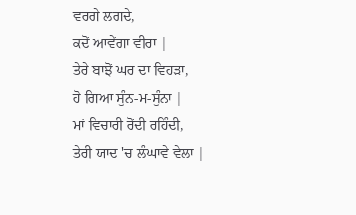ਵਰਗੇ ਲਗਦੇ,
ਕਦੋਂ ਆਵੇਂਗਾ ਵੀਰਾ |
ਤੇਰੇ ਬਾਝੋਂ ਘਰ ਦਾ ਵਿਹੜਾ,
ਹੋ ਗਿਆ ਸੁੰਨ-ਮ-ਸੁੰਨਾ |
ਮਾਂ ਵਿਚਾਰੀ ਰੋਂਦੀ ਰਹਿੰਦੀ,
ਤੇਰੀ ਯਾਦ 'ਚ ਲੰਘਾਵੇ ਵੇਲਾ |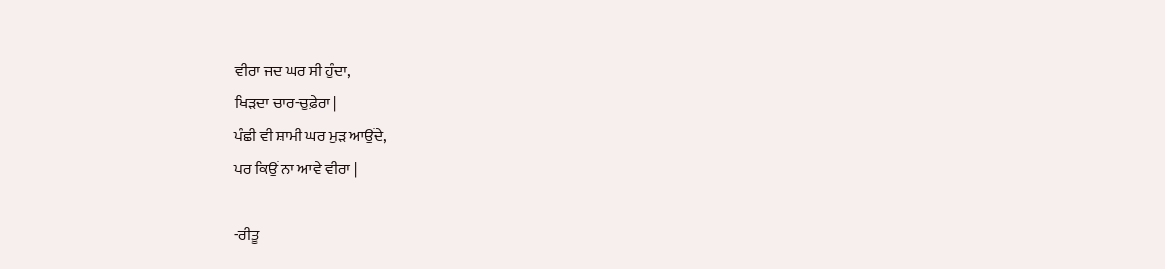ਵੀਰਾ ਜਦ ਘਰ ਸੀ ਹੁੰਦਾ,
ਖਿੜਦਾ ਚਾਰ-ਚੁਫ਼ੇਰਾ |
ਪੰਛੀ ਵੀ ਸ਼ਾਮੀ ਘਰ ਮੁੜ ਆਉਂਦੇ,
ਪਰ ਕਿਉਂ ਨਾ ਆਵੇ ਵੀਰਾ |

-ਰੀਤੂ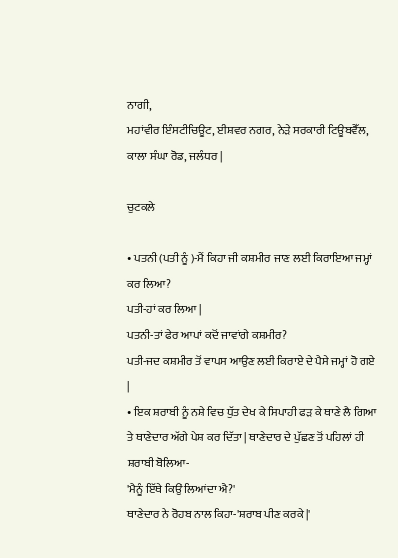ਨਾਗੀ,
ਮਹਾਂਵੀਰ ਇੰਸਟੀਚਿਊਟ, ਈਸ਼ਵਰ ਨਗਰ, ਨੇੜੇ ਸਰਕਾਰੀ ਟਿਊਬਵੈੱਲ, ਕਾਲਾ ਸੰਘਾ ਰੋਡ, ਜਲੰਧਰ |

ਚੁਟਕਲੇ

• ਪਤਨੀ (ਪਤੀ ਨੂੰ )-ਮੈਂ ਕਿਹਾ ਜੀ ਕਸ਼ਮੀਰ ਜਾਣ ਲਈ ਕਿਰਾਇਆ ਜਮ੍ਹਾਂ ਕਰ ਲਿਆ?
ਪਤੀ-ਹਾਂ ਕਰ ਲਿਆ |
ਪਤਨੀ-ਤਾਂ ਫੇਰ ਆਪਾਂ ਕਦੋਂ ਜਾਵਾਂਗੇ ਕਸ਼ਮੀਰ?
ਪਤੀ-ਜਦ ਕਸ਼ਮੀਰ ਤੋਂ ਵਾਪਸ ਆਉਣ ਲਈ ਕਿਰਾਏ ਦੇ ਪੈਸੇ ਜਮ੍ਹਾਂ ਹੋ ਗਏ |
• ਇਕ ਸ਼ਰਾਬੀ ਨੂੰ ਨਸ਼ੇ ਵਿਚ ਧੁੱਤ ਦੇਖ ਕੇ ਸਿਪਾਹੀ ਫੜ ਕੇ ਥਾਣੇ ਲੈ ਗਿਆ ਤੇ ਥਾਣੇਦਾਰ ਅੱਗੇ ਪੇਸ਼ ਕਰ ਦਿੱਤਾ | ਥਾਣੇਦਾਰ ਦੇ ਪੁੱਛਣ ਤੋਂ ਪਹਿਲਾਂ ਹੀ ਸ਼ਰਾਬੀ ਬੋਲਿਆ-
'ਮੈਨੂੰ ਇੱਥੇ ਕਿਉਂ ਲਿਆਂਦਾ ਐ?'
ਥਾਣੇਦਾਰ ਨੇ ਰੋਹਬ ਨਾਲ ਕਿਹਾ-'ਸ਼ਰਾਬ ਪੀਣ ਕਰਕੇ |'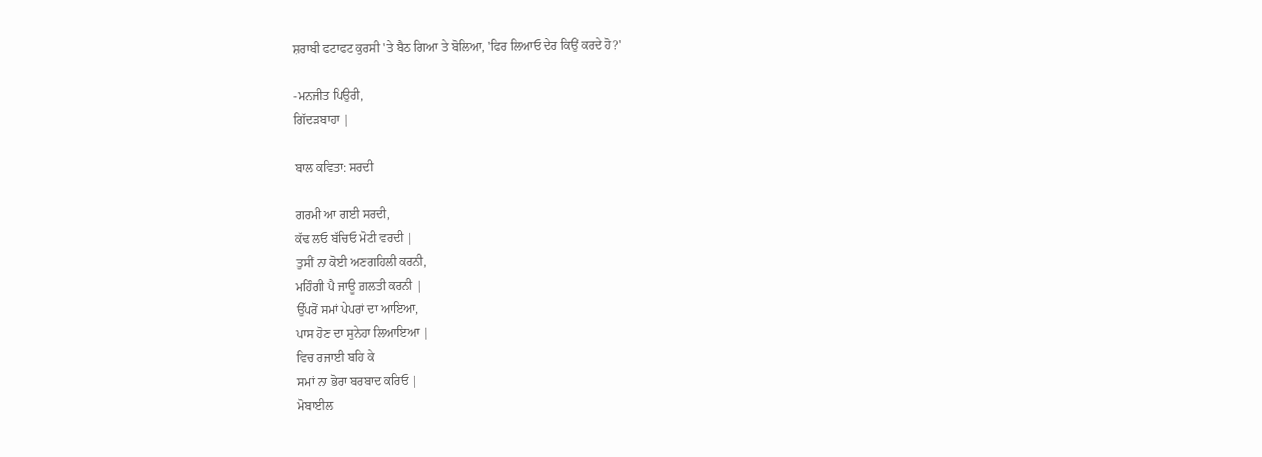ਸ਼ਰਾਬੀ ਫਟਾਫਟ ਕੁਰਸੀ 'ਤੇ ਬੈਠ ਗਿਆ ਤੇ ਬੋਲਿਆ, 'ਫਿਰ ਲਿਆਓ ਦੇਰ ਕਿਉਂ ਕਰਦੇ ਹੋ?'

-ਮਨਜੀਤ ਪਿਉਰੀ,
ਗਿੱਦੜਬਾਹਾ |

ਬਾਲ ਕਵਿਤਾ: ਸਰਦੀ

ਗਰਮੀ ਆ ਗਈ ਸਰਦੀ,
ਕੱਢ ਲਓ ਬੱਚਿਓ ਮੋਟੀ ਵਰਦੀ |
ਤੁਸੀਂ ਨਾ ਕੋਈ ਅਣਗਹਿਲੀ ਕਰਨੀ,
ਮਹਿੰਗੀ ਪੈ ਜਾਊ ਗ਼ਲਤੀ ਕਰਨੀ |
ਉੱਪਰੋਂ ਸਮਾਂ ਪੇਪਰਾਂ ਦਾ ਆਇਆ,
ਪਾਸ ਹੋਣ ਦਾ ਸੁਨੇਹਾ ਲਿਆਇਆ |
ਵਿਚ ਰਜਾਈ ਬਹਿ ਕੇ
ਸਮਾਂ ਨਾ ਭੋਰਾ ਬਰਬਾਦ ਕਰਿਓ |
ਮੋਬਾਈਲ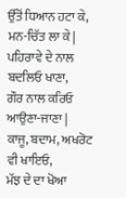ਉੱਤੋਂ ਧਿਆਨ ਹਟਾ ਕੇ,
ਮਨ-ਚਿੱਤ ਲਾ ਕੇ |
ਪਹਿਰਾਵੇ ਦੇ ਨਾਲ ਬਦਲਿਓ ਖਾਣਾ,
ਗੌਰ ਨਾਲ ਕਰਿਓ ਆਉਣਾ-ਜਾਣਾ |
ਕਾਜੂ, ਬਦਾਮ, ਅਖਰੋਟ ਵੀ ਖਾਇਓ,
ਮੱਝ ਦੇ ਦਾ ਖੋਆ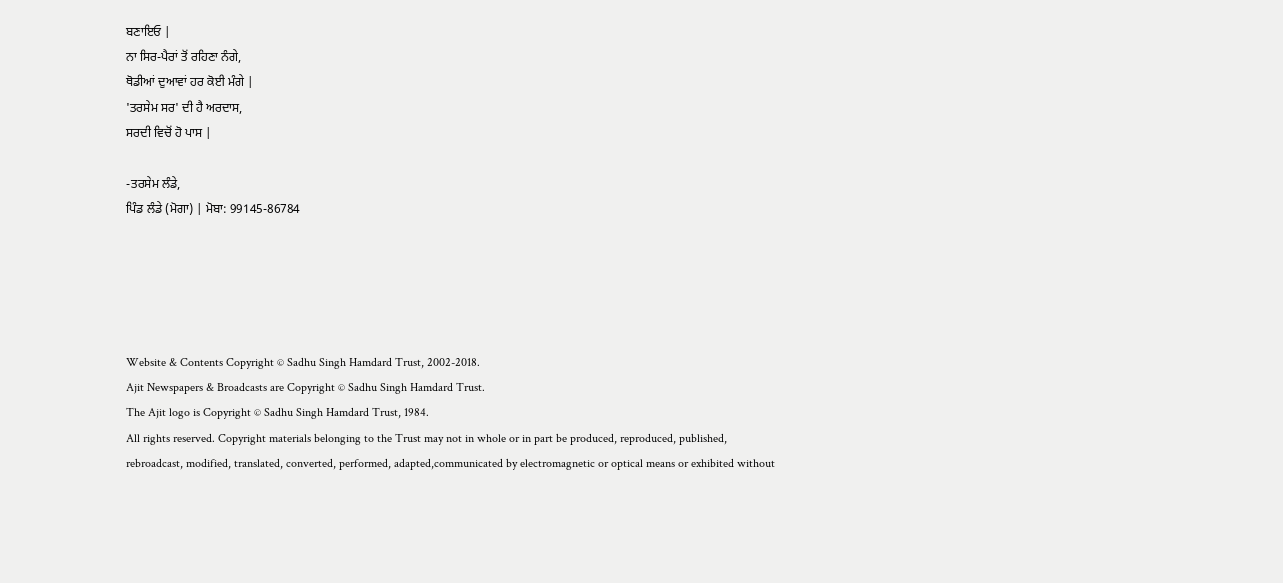ਬਣਾਇਓ |
ਨਾ ਸਿਰ-ਪੈਰਾਂ ਤੋਂ ਰਹਿਣਾ ਨੰਗੇ,
ਥੋਡੀਆਂ ਦੁਆਵਾਂ ਹਰ ਕੋਈ ਮੰਗੇ |
'ਤਰਸੇਮ ਸਰ' ਦੀ ਹੈ ਅਰਦਾਸ,
ਸਰਦੀ ਵਿਚੋਂ ਹੋ ਪਾਸ |

-ਤਰਸੇਮ ਲੰਡੇ,
ਪਿੰਡ ਲੰਡੇ (ਮੋਗਾ) | ਮੋਬਾ: 99145-86784





Website & Contents Copyright © Sadhu Singh Hamdard Trust, 2002-2018.
Ajit Newspapers & Broadcasts are Copyright © Sadhu Singh Hamdard Trust.
The Ajit logo is Copyright © Sadhu Singh Hamdard Trust, 1984.
All rights reserved. Copyright materials belonging to the Trust may not in whole or in part be produced, reproduced, published, rebroadcast, modified, translated, converted, performed, adapted,communicated by electromagnetic or optical means or exhibited without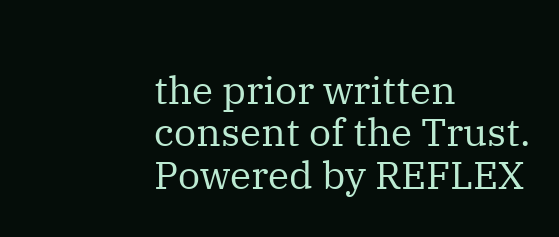the prior written consent of the Trust. Powered by REFLEX